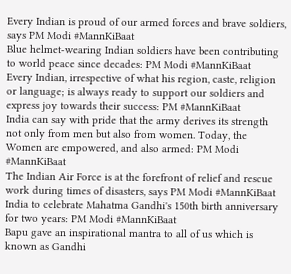Every Indian is proud of our armed forces and brave soldiers, says PM Modi #MannKiBaat
Blue helmet-wearing Indian soldiers have been contributing to world peace since decades: PM Modi #MannKiBaat
Every Indian, irrespective of what his region, caste, religion or language; is always ready to support our soldiers and express joy towards their success: PM #MannKiBaat
India can say with pride that the army derives its strength not only from men but also from women. Today, the Women are empowered, and also armed: PM Modi #MannKiBaat
The Indian Air Force is at the forefront of relief and rescue work during times of disasters, says PM Modi #MannKiBaat
India to celebrate Mahatma Gandhi's 150th birth anniversary for two years: PM Modi #MannKiBaat
Bapu gave an inspirational mantra to all of us which is known as Gandhi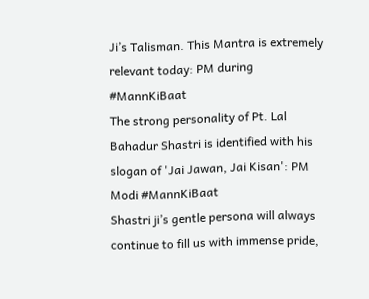Ji’s Talisman. This Mantra is extremely relevant today: PM during #MannKiBaat
The strong personality of Pt. Lal Bahadur Shastri is identified with his slogan of 'Jai Jawan, Jai Kisan': PM Modi #MannKiBaat
Shastri ji’s gentle persona will always continue to fill us with immense pride,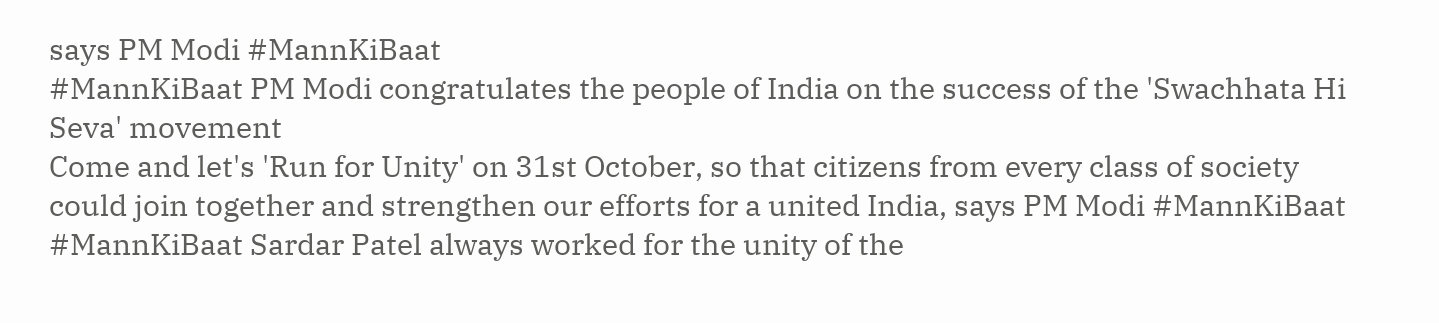says PM Modi #MannKiBaat
#MannKiBaat PM Modi congratulates the people of India on the success of the 'Swachhata Hi Seva' movement
Come and let's 'Run for Unity' on 31st October, so that citizens from every class of society could join together and strengthen our efforts for a united India, says PM Modi #MannKiBaat
#MannKiBaat Sardar Patel always worked for the unity of the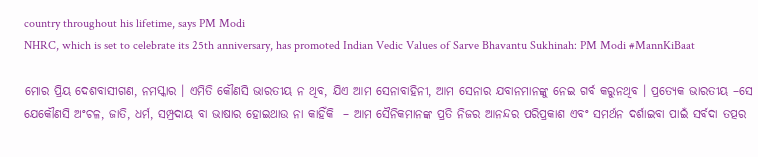country throughout his lifetime, says PM Modi
NHRC, which is set to celebrate its 25th anniversary, has promoted Indian Vedic Values of Sarve Bhavantu Sukhinah: PM Modi #MannKiBaat

ମୋର ପ୍ରିୟ ଦେଶବାସୀଗଣ, ନମସ୍କାର । ଏମିତି କୌଣସି ଭାରତୀୟ ନ ଥିବ, ଯିଏ ଆମ ସେନାବାହିନୀ, ଆମ ସେନାର ଯବାନମାନଙ୍କୁ ନେଇ ଗର୍ବ କରୁନଥିବ । ପ୍ରତ୍ୟେକ ଭାରତୀୟ –ସେ ଯେକୌଣସି ଅଂଚଳ, ଜାତି, ଧର୍ମ, ସମ୍ପ୍ରଦାୟ ବା ଭାଷାର ହୋଇଥାଉ ନା କାହିଁକି  – ଆମ ସୈନିକମାନଙ୍କ ପ୍ରତି ନିଜର ଆନନ୍ଦର ପରିପ୍ରକାଶ ଏବଂ ସମର୍ଥନ ଦର୍ଶାଇବା ପାଇଁ ସର୍ବଦା ତତ୍ପର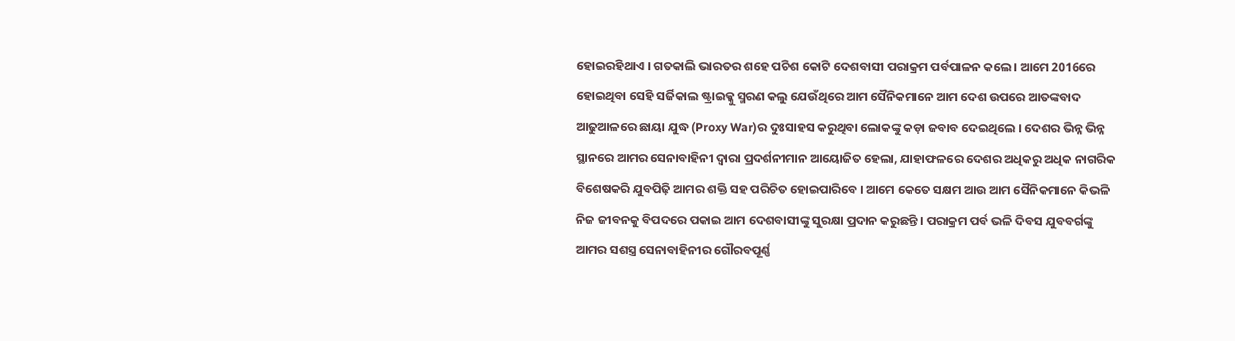ହୋଇରହିଥାଏ । ଗତକାଲି ଭାରତର ଶହେ ପଚିଶ କୋଟି ଦେଶବାସୀ ପରାକ୍ରମ ପର୍ବପାଳନ କଲେ । ଆମେ 2016ରେ ହୋଇଥିବା ସେହି ସର୍ଜିକାଲ ଷ୍ଟ୍ରାଇକ୍କୁ ସ୍ମରଣ କଲୁ ଯେଉଁଥିରେ ଆମ ସୈନିକମାନେ ଆମ ଦେଶ ଉପରେ ଆତଙ୍କବାଦ ଆଢୁଆଳରେ ଛାୟା ଯୁଦ୍ଧ (Proxy War)ର ଦୁଃସାହସ କରୁଥିବା ଲୋକଙ୍କୁ କଡ଼ା ଜବାବ ଦେଇଥିଲେ । ଦେଶର ଭିନ୍ନ ଭିନ୍ନ ସ୍ଥାନରେ ଆମର ସେନାବାହିନୀ ଦ୍ୱାରା ପ୍ରଦର୍ଶନୀମାନ ଆୟୋଜିତ ହେଲା, ଯାହାଫଳରେ ଦେଶର ଅଧିକରୁ ଅଧିକ ନାଗରିକ ବିଶେଷକରି ଯୁବପିଢ଼ି ଆମର ଶକ୍ତି ସହ ପରିଚିତ ହୋଇପାରିବେ । ଆମେ କେତେ ସକ୍ଷମ ଆଉ ଆମ ସୈନିକମାନେ କିଭଳି ନିଜ ଜୀବନକୁ ବିପଦରେ ପକାଇ ଆମ ଦେଶବାସୀଙ୍କୁ ସୁରକ୍ଷା ପ୍ରଦାନ କରୁଛନ୍ତି । ପରାକ୍ରମ ପର୍ବ ଭଳି ଦିବସ ଯୁବବର୍ଗଙ୍କୁ ଆମର ସଶସ୍ତ୍ର ସେନାବାହିନୀର ଗୌରବପୂର୍ଣ୍ଣ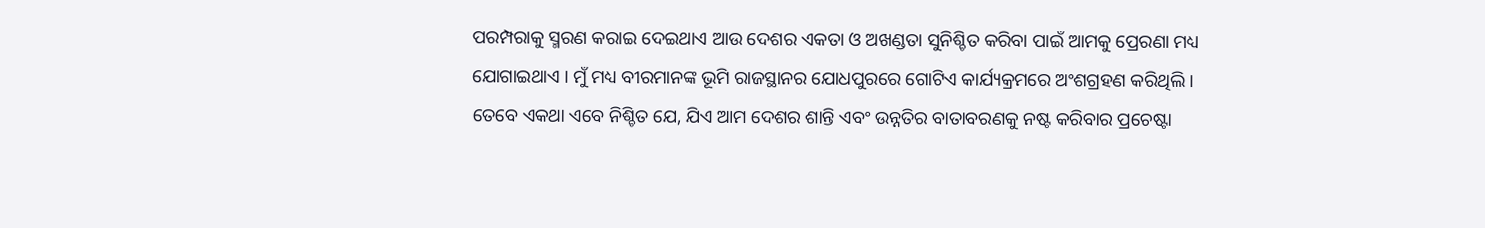ପରମ୍ପରାକୁ ସ୍ମରଣ କରାଇ ଦେଇଥାଏ ଆଉ ଦେଶର ଏକତା ଓ ଅଖଣ୍ଡତା ସୁନିଶ୍ଚିତ କରିବା ପାଇଁ ଆମକୁ ପ୍ରେରଣା ମଧ୍ୟ ଯୋଗାଇଥାଏ । ମୁଁ ମଧ୍ୟ ବୀରମାନଙ୍କ ଭୂମି ରାଜସ୍ଥାନର ଯୋଧପୁରରେ ଗୋଟିଏ କାର୍ଯ୍ୟକ୍ରମରେ ଅଂଶଗ୍ରହଣ କରିଥିଲି । ତେବେ ଏକଥା ଏବେ ନିଶ୍ଚିତ ଯେ, ଯିଏ ଆମ ଦେଶର ଶାନ୍ତି ଏବଂ ଉନ୍ନତିର ବାତାବରଣକୁ ନଷ୍ଟ କରିବାର ପ୍ରଚେଷ୍ଟା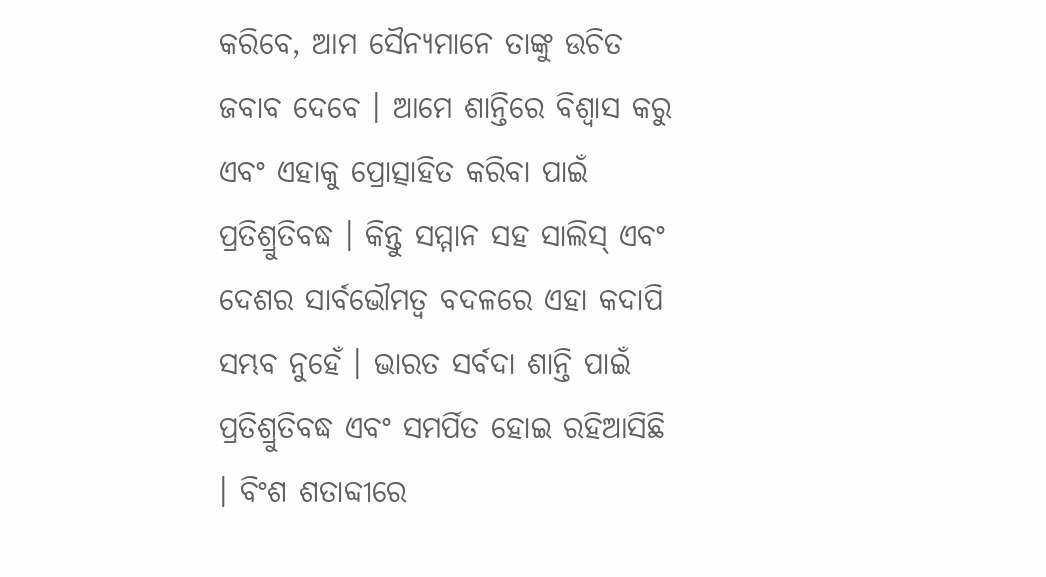କରିବେ, ଆମ ସୈନ୍ୟମାନେ ତାଙ୍କୁ ଉଚିତ ଜବାବ ଦେବେ । ଆମେ ଶାନ୍ତିରେ ବିଶ୍ୱାସ କରୁ ଏବଂ ଏହାକୁ ପ୍ରୋତ୍ସାହିତ କରିବା ପାଇଁ ପ୍ରତିଶ୍ରୁତିବଦ୍ଧ । କିନ୍ତୁ ସମ୍ମାନ ସହ ସାଲିସ୍ ଏବଂ ଦେଶର ସାର୍ବଭୌମତ୍ୱ ବଦଳରେ ଏହା କଦାପି ସମ୍ଭବ ନୁହେଁ । ଭାରତ ସର୍ବଦା ଶାନ୍ତି ପାଇଁ ପ୍ରତିଶ୍ରୁତିବଦ୍ଧ ଏବଂ ସମର୍ପିତ ହୋଇ ରହିଆସିଛି । ବିଂଶ ଶତାବ୍ଦୀରେ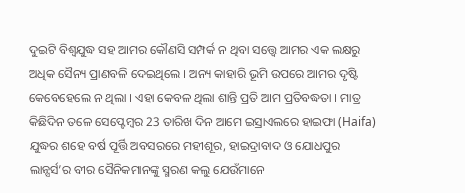ଦୁଇଟି ବିଶ୍ୱଯୁଦ୍ଧ ସହ ଆମର କୌଣସି ସମ୍ପର୍କ ନ ଥିବା ସତ୍ତ୍ୱେ ଆମର ଏକ ଲକ୍ଷରୁ ଅଧିକ ସୈନ୍ୟ ପ୍ରାଣବଳି ଦେଇଥିଲେ । ଅନ୍ୟ କାହାରି ଭୂମି ଉପରେ ଆମର ଦୃଷ୍ଟି କେବେହେଲେ ନ ଥିଲା । ଏହା କେବଳ ଥିଲା ଶାନ୍ତି ପ୍ରତି ଆମ ପ୍ରତିବଦ୍ଧତା । ମାତ୍ର କିଛିଦିନ ତଳେ ସେପ୍ଟେମ୍ବର 23 ତାରିଖ ଦିନ ଆମେ ଇସ୍ରାଏଲରେ ହାଇଫା (Haifa) ଯୁଦ୍ଧର ଶହେ ବର୍ଷ ପୂର୍ତ୍ତି ଅବସରରେ ମହୀଶୂର, ହାଇଦ୍ରାବାଦ ଓ ଯୋଧପୁର ଲାନ୍ସର୍ସ’ର ବୀର ସୈନିକମାନଙ୍କୁ ସ୍ମରଣ କଲୁ ଯେଉଁମାନେ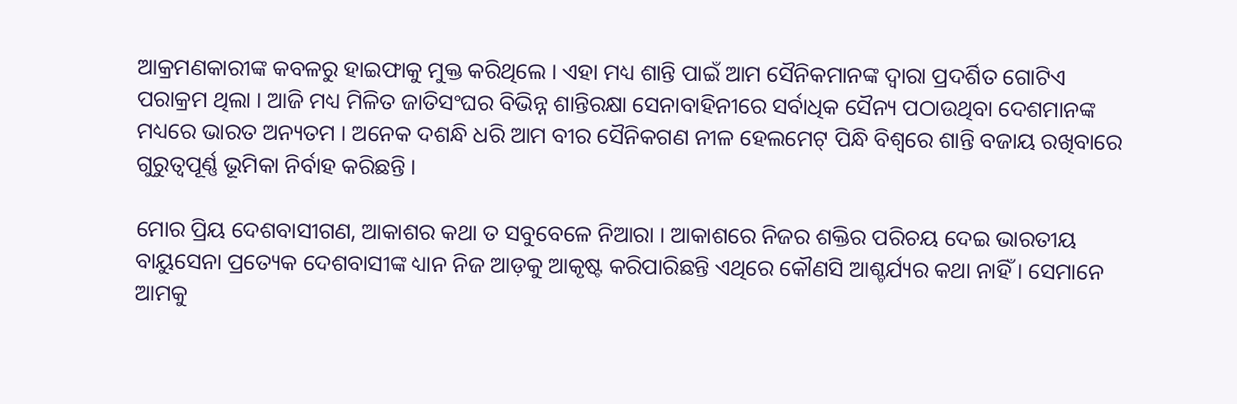ଆକ୍ରମଣକାରୀଙ୍କ କବଳରୁ ହାଇଫାକୁ ମୁକ୍ତ କରିଥିଲେ । ଏହା ମଧ୍ୟ ଶାନ୍ତି ପାଇଁ ଆମ ସୈନିକମାନଙ୍କ ଦ୍ୱାରା ପ୍ରଦର୍ଶିତ ଗୋଟିଏ ପରାକ୍ରମ ଥିଲା । ଆଜି ମଧ୍ୟ ମିଳିତ ଜାତିସଂଘର ବିଭିନ୍ନ ଶାନ୍ତିରକ୍ଷା ସେନାବାହିନୀରେ ସର୍ବାଧିକ ସୈନ୍ୟ ପଠାଉଥିବା ଦେଶମାନଙ୍କ ମଧ୍ୟରେ ଭାରତ ଅନ୍ୟତମ । ଅନେକ ଦଶନ୍ଧି ଧରି ଆମ ବୀର ସୈନିକଗଣ ନୀଳ ହେଲମେଟ୍ ପିନ୍ଧି ବିଶ୍ୱରେ ଶାନ୍ତି ବଜାୟ ରଖିବାରେ ଗୁରୁତ୍ୱପୂର୍ଣ୍ଣ ଭୂମିକା ନିର୍ବାହ କରିଛନ୍ତି ।

ମୋର ପ୍ରିୟ ଦେଶବାସୀଗଣ, ଆକାଶର କଥା ତ ସବୁବେଳେ ନିଆରା । ଆକାଶରେ ନିଜର ଶକ୍ତିର ପରିଚୟ ଦେଇ ଭାରତୀୟ ବାୟୁସେନା ପ୍ରତ୍ୟେକ ଦେଶବାସୀଙ୍କ ଧ୍ୟାନ ନିଜ ଆଡ଼କୁ ଆକୃଷ୍ଟ କରିପାରିଛନ୍ତି ଏଥିରେ କୌଣସି ଆଶ୍ଚର୍ଯ୍ୟର କଥା ନାହିଁ । ସେମାନେ ଆମକୁ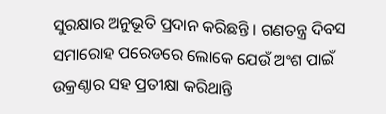ସୁରକ୍ଷାର ଅନୁଭୂତି ପ୍ରଦାନ କରିଛନ୍ତି । ଗଣତନ୍ତ୍ର ଦିବସ ସମାରୋହ ପରେଡରେ ଲୋକେ ଯେଉଁ ଅଂଶ ପାଇଁ ଉକ୍ରଣ୍ଠାର ସହ ପ୍ରତୀକ୍ଷା କରିଥାନ୍ତି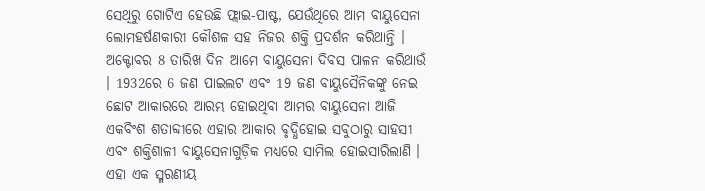ସେଥିରୁ ଗୋଟିଏ ହେଉଛି ଫ୍ଲାଇ-ପାଷ୍ଟ, ଯେଉଁଥିରେ ଆମ ବାୟୁସେନା ଲୋମହର୍ଷଣକାରୀ କୌଶଳ ସହ ନିଜର ଶକ୍ତି ପ୍ରଦର୍ଶନ କରିଥାନ୍ତି । ଅକ୍ଟୋବର 8 ତାରିଖ ଦିନ ଆମେ ବାୟୁସେନା ଦିବସ ପାଳନ କରିଥାଉଁ । 1932ରେ 6 ଜଣ ପାଇଲଟ ଏବଂ 19 ଜଣ ବାୟୁସୈନିକଙ୍କୁ ନେଇ ଛୋଟ ଆକାରରେ ଆରମ୍ଭ ହୋଇଥିବା ଆମର ବାୟୁସେନା ଆଜି ଏକବିଂଶ ଶତାବ୍ଦୀରେ ଏହାର ଆକାର ବୃଦ୍ଧିହୋଇ ସବୁଠାରୁ ସାହସୀ ଏବଂ ଶକ୍ତିଶାଳୀ ବାୟୁସେନାଗୁଡ଼ିକ ମଧ୍ୟରେ ସାମିଲ ହୋଇସାରିଲାଣି । ଏହା ଏକ ସ୍ମରଣୀୟ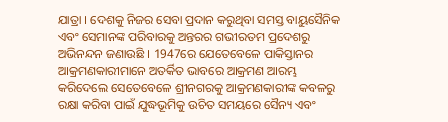ଯାତ୍ରା । ଦେଶକୁ ନିଜର ସେବା ପ୍ରଦାନ କରୁଥିବା ସମସ୍ତ ବାୟୁସୈନିକ ଏବଂ ସେମାନଙ୍କ ପରିବାରକୁ ଅନ୍ତରର ଗଭୀରତମ ପ୍ରଦେଶରୁ ଅଭିନନ୍ଦନ ଜଣାଉଛି । 1947ରେ ଯେତେବେଳେ ପାକିସ୍ତାନର ଆକ୍ରମଣକାରୀମାନେ ଅତର୍କିତ ଭାବରେ ଆକ୍ରମଣ ଆରମ୍ଭ କରିଦେଲେ ସେତେବେଳେ ଶ୍ରୀନଗରକୁ ଆକ୍ରମଣକାରୀଙ୍କ କବଳରୁ ରକ୍ଷା କରିବା ପାଇଁ ଯୁଦ୍ଧଭୂମିକୁ ଉଚିତ ସମୟରେ ସୈନ୍ୟ ଏବଂ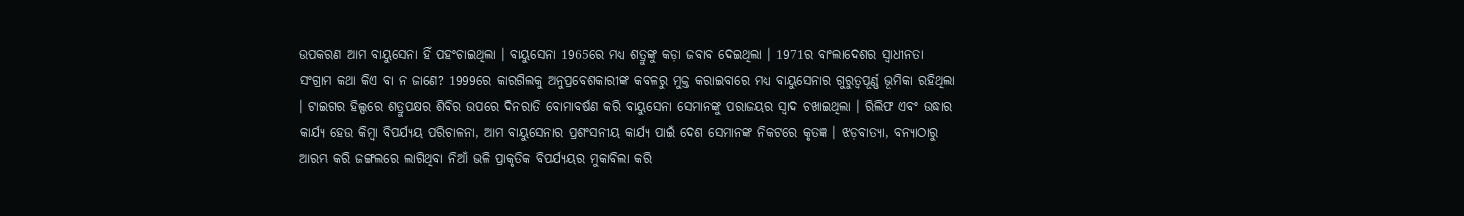ଉପକରଣ ଆମ ବାୟୁସେନା ହିଁ ପହଂଚାଇଥିଲା । ବାୟୁସେନା 1965ରେ ମଧ୍ୟ ଶତ୍ରୁଙ୍କୁ କଡ଼ା ଜବାବ ଦେଇଥିଲା । 1971ର ବାଂଲାଦେଶର ସ୍ୱାଧୀନତା ସଂଗ୍ରାମ କଥା କିଏ ବା ନ ଜାଣେ? 1999ରେ କାରଗିଲକୁ ଅନୁପ୍ରବେଶକାରୀଙ୍କ କବଳରୁ ମୁକ୍ତ କରାଇବାରେ ମଧ୍ୟ ବାୟୁସେନାର ଗୁରୁତ୍ୱପୂର୍ଣ୍ଣ ଭୂମିକା ରହିଥିଲା । ଟାଇଗର ହିଲ୍ସରେ ଶତ୍ରୁପକ୍ଷର ଶିବିର ଉପରେ ଦିନରାତି ବୋମାବର୍ଷଣ କରି ବାୟୁସେନା ସେମାନଙ୍କୁ ପରାଜୟର ସ୍ୱାଦ ଚଖାଇଥିଲା । ରିଲିଫ ଏବଂ ଉଦ୍ଧାର କାର୍ଯ୍ୟ ହେଉ କିମ୍ବା ବିପର୍ଯ୍ୟୟ ପରିଚାଳନା, ଆମ ବାୟୁସେନାର ପ୍ରଶଂସନୀୟ କାର୍ଯ୍ୟ ପାଇଁ ଦେଶ ସେମାନଙ୍କ ନିକଟରେ କୃତଜ୍ଞ । ଝଡ଼ବାତ୍ୟା, ବନ୍ୟାଠାରୁ ଆରମ୍ଭ କରି ଜଙ୍ଗଲରେ ଲାଗିଥିବା ନିଆଁ ଭଳି ପ୍ରାକୃତିକ ବିପର୍ଯ୍ୟୟର ମୁକାବିଲା କରି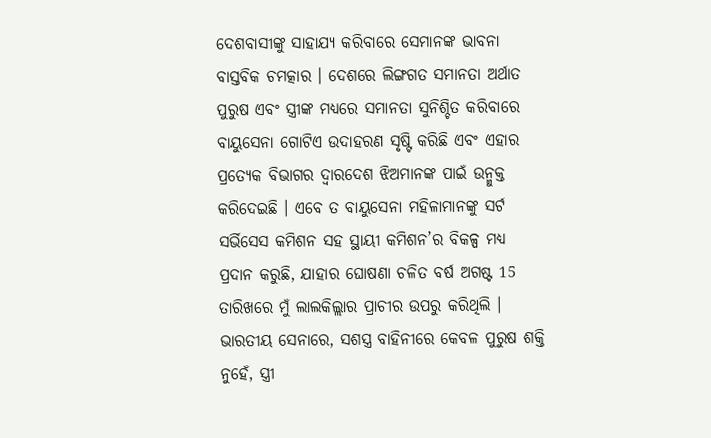ଦେଶବାସୀଙ୍କୁ ସାହାଯ୍ୟ କରିବାରେ ସେମାନଙ୍କ ଭାବନା ବାସ୍ତବିକ ଚମତ୍କାର । ଦେଶରେ ଲିଙ୍ଗଗତ ସମାନତା ଅର୍ଥାତ ପୁରୁଷ ଏବଂ ସ୍ତ୍ରୀଙ୍କ ମଧ୍ୟରେ ସମାନତା ସୁନିଶ୍ଚିତ କରିବାରେ ବାୟୁସେନା ଗୋଟିଏ ଉଦାହରଣ ସୃଷ୍ଟି କରିଛି ଏବଂ ଏହାର ପ୍ରତ୍ୟେକ ବିଭାଗର ଦ୍ୱାରଦେଶ ଝିଅମାନଙ୍କ ପାଇଁ ଉନ୍ମୁକ୍ତ କରିଦେଇଛି । ଏବେ ତ ବାୟୁସେନା ମହିଳାମାନଙ୍କୁ ସର୍ଟ ସର୍ଭିସେସ କମିଶନ ସହ ସ୍ଥାୟୀ କମିଶନ’ର ବିକଳ୍ପ ମଧ୍ୟ ପ୍ରଦାନ କରୁଛି, ଯାହାର ଘୋଷଣା ଚଳିତ ବର୍ଷ ଅଗଷ୍ଟ 15 ତାରିଖରେ ମୁଁ ଲାଲକିଲ୍ଲାର ପ୍ରାଚୀର ଉପରୁ କରିଥିଲି । ଭାରତୀୟ ସେନାରେ, ସଶସ୍ତ୍ର ବାହିନୀରେ କେବଳ ପୁରୁଷ ଶକ୍ତି ନୁହେଁ, ସ୍ତ୍ରୀ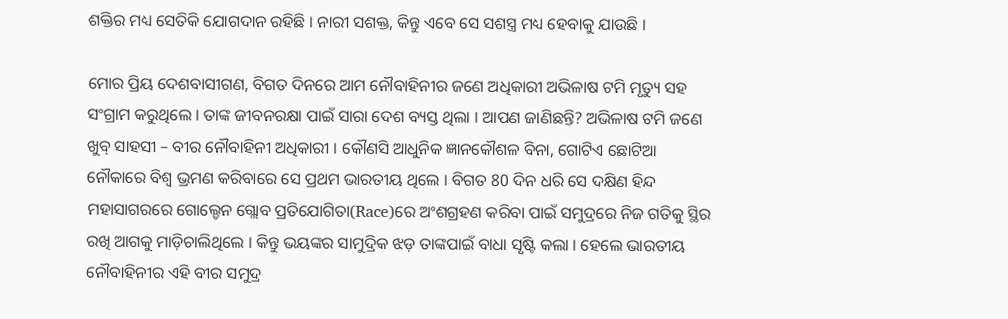ଶକ୍ତିର ମଧ୍ୟ ସେତିକି ଯୋଗଦାନ ରହିଛି । ନାରୀ ସଶକ୍ତ, କିନ୍ତୁ ଏବେ ସେ ସଶସ୍ତ୍ର ମଧ୍ୟ ହେବାକୁ ଯାଉଛି ।

ମୋର ପ୍ରିୟ ଦେଶବାସୀଗଣ, ବିଗତ ଦିନରେ ଆମ ନୌବାହିନୀର ଜଣେ ଅଧିକାରୀ ଅଭିଳାଷ ଟମି ମୃତ୍ୟୁ ସହ ସଂଗ୍ରାମ କରୁଥିଲେ । ତାଙ୍କ ଜୀବନରକ୍ଷା ପାଇଁ ସାରା ଦେଶ ବ୍ୟସ୍ତ ଥିଲା । ଆପଣ ଜାଣିଛନ୍ତି? ଅଭିଳାଷ ଟମି ଜଣେ ଖୁବ୍ ସାହସୀ – ବୀର ନୌବାହିନୀ ଅଧିକାରୀ । କୌଣସି ଆଧୁନିକ ଜ୍ଞାନକୌଶଳ ବିନା, ଗୋଟିଏ ଛୋଟିଆ ନୌକାରେ ବିଶ୍ୱ ଭ୍ରମଣ କରିବାରେ ସେ ପ୍ରଥମ ଭାରତୀୟ ଥିଲେ । ବିଗତ 80 ଦିନ ଧରି ସେ ଦକ୍ଷିଣ ହିନ୍ଦ ମହାସାଗରରେ ଗୋଲ୍ଡେନ ଗ୍ଲୋବ ପ୍ରତିଯୋଗିତା(Race)ରେ ଅଂଶଗ୍ରହଣ କରିବା ପାଇଁ ସମୁଦ୍ରରେ ନିଜ ଗତିକୁ ସ୍ଥିର ରଖି ଆଗକୁ ମାଡ଼ିଚାଲିଥିଲେ । କିନ୍ତୁ ଭୟଙ୍କର ସାମୁଦ୍ରିକ ଝଡ଼ ତାଙ୍କପାଇଁ ବାଧା ସୃଷ୍ଟି କଲା । ହେଲେ ଭାରତୀୟ ନୌବାହିନୀର ଏହି ବୀର ସମୁଦ୍ର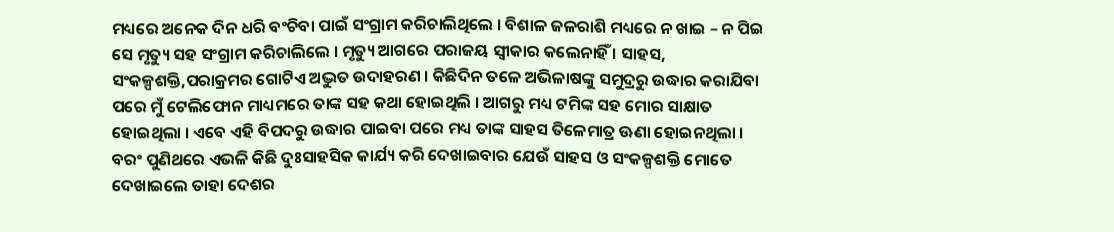ମଧ୍ୟରେ ଅନେକ ଦିନ ଧରି ବଂଚିବା ପାଇଁ ସଂଗ୍ରାମ କରିଚାଲିଥିଲେ । ବିଶାଳ ଜଳରାଶି ମଧ୍ୟରେ ନ ଖାଇ – ନ ପିଇ ସେ ମୃତ୍ୟୁ ସହ ସଂଗ୍ରାମ କରିଚାଲିଲେ । ମୃତ୍ୟୁ ଆଗରେ ପରାଜୟ ସ୍ୱୀକାର କଲେନାହିଁ । ସାହସ, ସଂକଳ୍ପଶକ୍ତି,ପରାକ୍ରମର ଗୋଟିଏ ଅଦ୍ଭୁତ ଉଦାହରଣ । କିଛିଦିନ ତଳେ ଅଭିଳାଷଙ୍କୁ ସମୁଦ୍ରରୁ ଉଦ୍ଧାର କରାଯିବା ପରେ ମୁଁ ଟେଲିଫୋନ ମାଧ୍ୟମରେ ତାଙ୍କ ସହ କଥା ହୋଇଥିଲି । ଆଗରୁ ମଧ୍ୟ ଟମିଙ୍କ ସହ ମୋର ସାକ୍ଷାତ ହୋଇଥିଲା । ଏବେ ଏହି ବିପଦରୁ ଉଦ୍ଧାର ପାଇବା ପରେ ମଧ୍ୟ ତାଙ୍କ ସାହସ ତିଳେମାତ୍ର ଊଣା ହୋଇନଥିଲା । ବରଂ ପୁଣିଥରେ ଏଭଳି କିଛି ଦୁଃସାହସିକ କାର୍ଯ୍ୟ କରି ଦେଖାଇବାର ଯେଉଁ ସାହସ ଓ ସଂକଳ୍ପଶକ୍ତି ମୋତେ ଦେଖାଇଲେ ତାହା ଦେଶର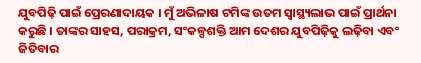ଯୁବପିଢ଼ି ପାଇଁ ପ୍ରେରଣାଦାୟକ । ମୁଁ ଅଭିଳାଷ ଟମିଙ୍କ ଉତମ ସ୍ୱାସ୍ଥ୍ୟଲାଭ ପାଇଁ ପ୍ରାର୍ଥନା କରୁଛି । ତାଙ୍କର ସାହସ, ପରାକ୍ରମ, ସଂକଳ୍ପଶକ୍ତି ଆମ ଦେଶର ଯୁବପିଢ଼ିକୁ ଲଢ଼ିବା ଏବଂ ଜିତିବାର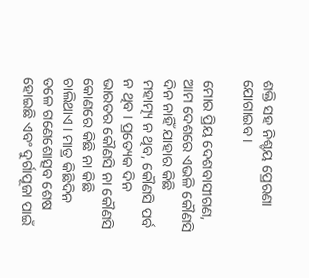ଶକ୍ତି ସହ ନିଶ୍ଚୟ ପ୍ରେରଣା ଯୋଗାଇବ ।

ମୋର ପ୍ରିୟ ଦେଶବାସୀଗଣ, ଆମ ଦେଶରେ ଏଭଳି କୌଣସି ଦିନ ନାହିଁ ଯାହାର କିଛି ମହାତ୍ମ୍ୟ ନ ଥିବ, କୌଣସି ପର୍ବ ନ ଥିବ । ପ୍ରତ୍ୟେକ ଦିନ ଭାରତର କୌଣସି ନା କୌଣସି କୋଣରେ କିଛି ନା କିଛି ଚାଲିଥାଏ । ମାତ୍ର କିଛିଦିନ ତଳେ ଗଣେଶୋତ୍ସବ ଶେଷ ହୋଇଛି ଏବଂ ଦୁର୍ଗାପୂଜା ପାଇଁ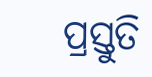ପ୍ରସ୍ତୁତି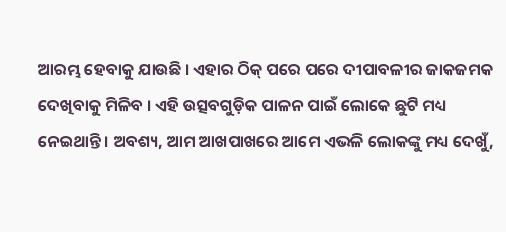ଆରମ୍ଭ ହେବାକୁ ଯାଉଛି । ଏହାର ଠିକ୍ ପରେ ପରେ ଦୀପାବଳୀର ଜାକଜମକ ଦେଖିବାକୁ ମିଳିବ । ଏହି ଉତ୍ସବଗୁଡ଼ିକ ପାଳନ ପାଇଁ ଲୋକେ ଛୁଟି ମଧ୍ୟ ନେଇଥାନ୍ତି । ଅବଶ୍ୟ, ଆମ ଆଖପାଖରେ ଆମେ ଏଭଳି ଲୋକଙ୍କୁ ମଧ୍ୟ ଦେଖୁଁ,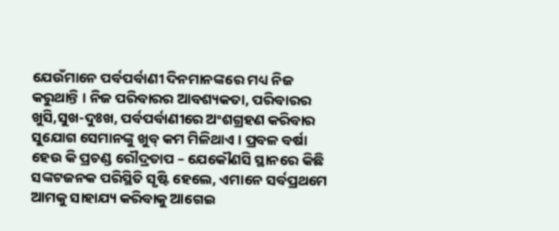ଯେଉଁମାନେ ପର୍ବପର୍ବାଣୀ ଦିନମାନଙ୍କରେ ମଧ୍ୟ ନିଜ କରୁଥାନ୍ତି । ନିଜ ପରିବାରର ଆବଶ୍ୟକତା, ପରିବାରର ଖୁସି,ସୁଖ-ଦୁଃଖ, ପର୍ବପର୍ବାଣୀରେ ଅଂଶଗ୍ରହଣ କରିବାର ସୁଯୋଗ ସେମାନଙ୍କୁ ଖୁବ୍ କମ ମିଳିଥାଏ । ପ୍ରବଳ ବର୍ଷା ହେଉ କି ପ୍ରଚଣ୍ଡ ରୌଦ୍ରତାପ – ଯେକୌଣସି ସ୍ଥାନରେ କିଛି ସଙ୍କଟଜନକ ପରିସ୍ଥିତି ସୃଷ୍ଟି ହେଲେ, ଏମାନେ ସର୍ବପ୍ରଥମେ ଆମକୁ ସାହାଯ୍ୟ କରିବାକୁ ଆଗେଇ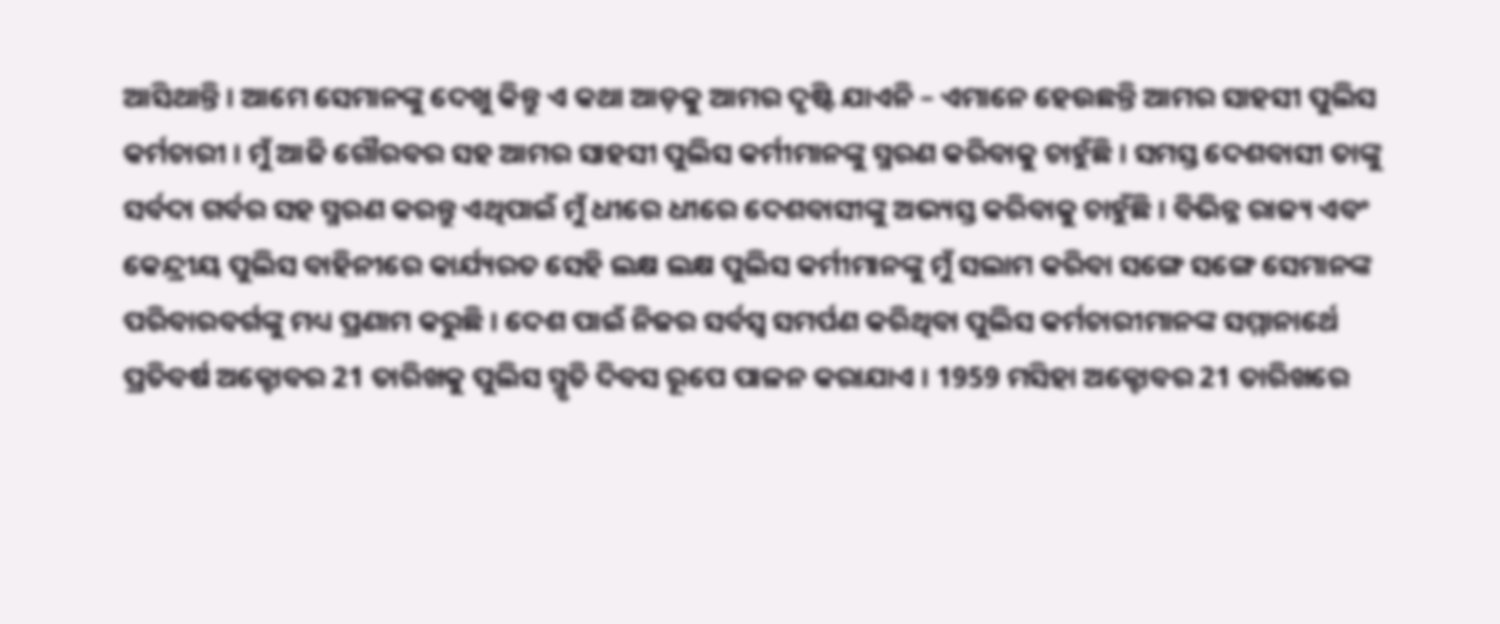ଆସିଥାନ୍ତି । ଆମେ ସେମାନଙ୍କୁ ଦେଖୁ କିନ୍ତୁ ଏ କଥା ଆଡ଼କୁ ଆମର ଦୃଷ୍ଟି ଯାଏନି – ଏମାନେ ହେଉଛନ୍ତି ଆମର ସାହସୀ ପୁଲିସ କର୍ମଚାରୀ । ମୁଁ ଆଜି ଗୌରବର ସହ ଆମର ସାହସୀ ପୁଲିସ କର୍ମୀମାନଙ୍କୁ ସ୍ମରଣ କରିବାକୁ ଚାହୁଁଛି । ସମସ୍ତ ଦେଶବାସୀ ତାଙ୍କୁ ସର୍ବଦା ଗର୍ବର ସହ ସ୍ମରଣ କରନ୍ତୁ ଏଥିପାଇଁ ମୁଁ ଧୀରେ ଧୀରେ ଦେଶବାସୀଙ୍କୁ ଅଭ୍ୟସ୍ତ କରିବାକୁ ଚାହୁଁଛି । ବିଭିନ୍ନ ରାଜ୍ୟ ଏବଂ କେନ୍ଦ୍ରୀୟ ପୁଲିସ ବାହିନୀରେ କାର୍ଯ୍ୟରତ ସେହି ଲକ୍ଷ ଲକ୍ଷ ପୁଲିସ କର୍ମୀମାନଙ୍କୁ ମୁଁ ସଲାମ କରିବା ସଙ୍ଗେ ସଙ୍ଗେ ସେମାନଙ୍କ ପରିବାରବର୍ଗଙ୍କୁ ମଧ୍ୟ ପ୍ରଣାମ କରୁଛି । ଦେଶ ପାଇଁ ନିଜର ସର୍ବସ୍ୱ ସମର୍ପଣ କରିଥିବା ପୁଲିସ କର୍ମଚାରୀମାନଙ୍କ ସମ୍ମାନାର୍ଥେ ପ୍ରତିବର୍ଷ ଅକ୍ଟୋବର 21 ତାରିଖକୁ ପୁଲିସ ସ୍ମୃତି ଦିବସ ରୂପେ ପାଳନ କରାଯାଏ । 1959 ମସିହା ଅକ୍ଟୋବର 21 ତାରିଖରେ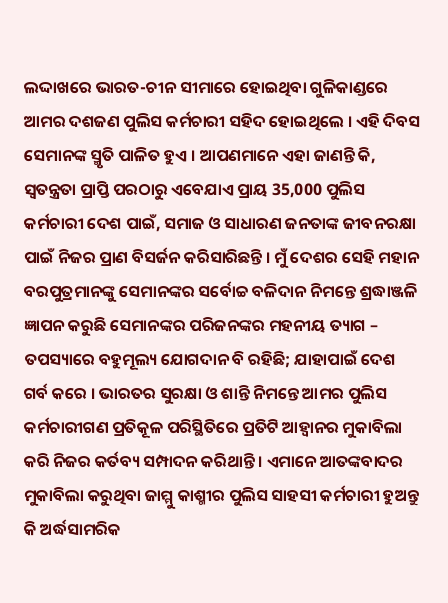ଲଦ୍ଦାଖରେ ଭାରତ-ଚୀନ ସୀମାରେ ହୋଇଥିବା ଗୁଳିକାଣ୍ଡରେ ଆମର ଦଶଜଣ ପୁଲିସ କର୍ମଚାରୀ ସହିଦ ହୋଇଥିଲେ । ଏହି ଦିବସ ସେମାନଙ୍କ ସ୍ମୃତି ପାଳିତ ହୁଏ । ଆପଣମାନେ ଏହା ଜାଣନ୍ତି କି, ସ୍ୱତନ୍ତ୍ରତା ପ୍ରାପ୍ତି ପରଠାରୁ ଏବେଯାଏ ପ୍ରାୟ 35,000 ପୁଲିସ କର୍ମଚାରୀ ଦେଶ ପାଇଁ, ସମାଜ ଓ ସାଧାରଣ ଜନତାଙ୍କ ଜୀବନରକ୍ଷା ପାଇଁ ନିଜର ପ୍ରାଣ ବିସର୍ଜନ କରିସାରିଛନ୍ତି । ମୁଁ ଦେଶର ସେହି ମହାନ ବରପୁତ୍ରମାନଙ୍କୁ ସେମାନଙ୍କର ସର୍ବୋଚ୍ଚ ବଳିଦାନ ନିମନ୍ତେ ଶ୍ରଦ୍ଧାଞ୍ଜଳି ଜ୍ଞାପନ କରୁଛି ସେମାନଙ୍କର ପରିଜନଙ୍କର ମହନୀୟ ତ୍ୟାଗ – ତପସ୍ୟାରେ ବହୁମୂଲ୍ୟ ଯୋଗଦାନ ବି ରହିଛି; ଯାହାପାଇଁ ଦେଶ ଗର୍ବ କରେ । ଭାରତର ସୁରକ୍ଷା ଓ ଶାନ୍ତି ନିମନ୍ତେ ଆମର ପୁଲିସ କର୍ମଚାରୀଗଣ ପ୍ରତିକୂଳ ପରିସ୍ଥିତିରେ ପ୍ରତିଟି ଆହ୍ୱାନର ମୁକାବିଲା କରି ନିଜର କର୍ତବ୍ୟ ସମ୍ପାଦନ କରିଥାନ୍ତି । ଏମାନେ ଆତଙ୍କବାଦର ମୁକାବିଲା କରୁଥିବା ଜାମ୍ମୁ କାଶ୍ମୀର ପୁଲିସ ସାହସୀ କର୍ମଚାରୀ ହୁଅନ୍ତୁ କି ଅର୍ଦ୍ଧସାମରିକ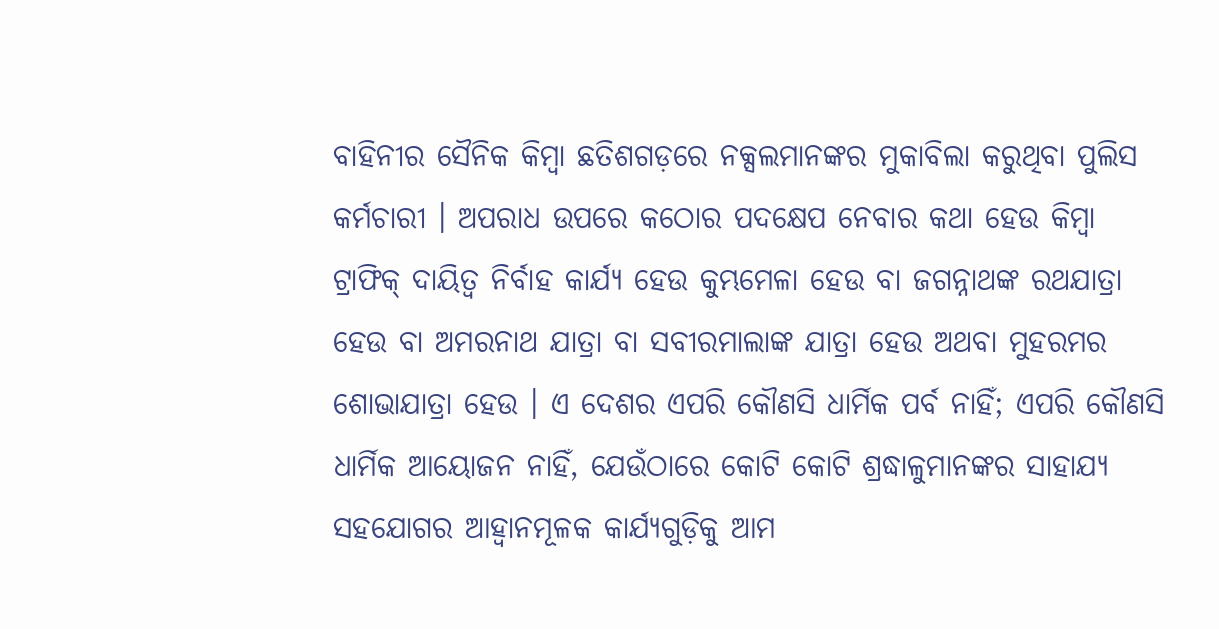ବାହିନୀର ସୈନିକ କିମ୍ବା ଛତିଶଗଡ଼ରେ ନକ୍ସଲମାନଙ୍କର ମୁକାବିଲା କରୁଥିବା ପୁଲିସ କର୍ମଚାରୀ । ଅପରାଧ ଉପରେ କଠୋର ପଦକ୍ଷେପ ନେବାର କଥା ହେଉ କିମ୍ବା ଟ୍ରାଫିକ୍ ଦାୟିତ୍ୱ ନିର୍ବାହ କାର୍ଯ୍ୟ ହେଉ କୁମ୍ଭମେଳା ହେଉ ବା ଜଗନ୍ନାଥଙ୍କ ରଥଯାତ୍ରା ହେଉ ବା ଅମରନାଥ ଯାତ୍ରା ବା ସବୀରମାଲାଙ୍କ ଯାତ୍ରା ହେଉ ଅଥବା ମୁହରମର ଶୋଭାଯାତ୍ରା ହେଉ । ଏ ଦେଶର ଏପରି କୌଣସି ଧାର୍ମିକ ପର୍ବ ନାହିଁ; ଏପରି କୌଣସି ଧାର୍ମିକ ଆୟୋଜନ ନାହିଁ, ଯେଉଁଠାରେ କୋଟି କୋଟି ଶ୍ରଦ୍ଧାଳୁମାନଙ୍କର ସାହାଯ୍ୟ ସହଯୋଗର ଆହ୍ୱାନମୂଳକ କାର୍ଯ୍ୟଗୁଡ଼ିକୁ ଆମ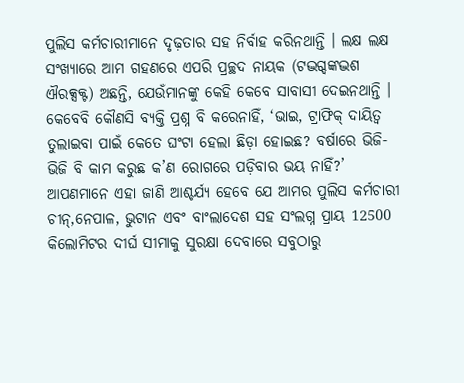ପୁଲିସ କର୍ମଚାରୀମାନେ ଦୃଢ଼ତାର ସହ ନିର୍ବାହ କରିନଥାନ୍ତି । ଲକ୍ଷ ଲକ୍ଷ ସଂଖ୍ୟାରେ ଆମ ଗହଣରେ ଏପରି ପ୍ରଚ୍ଛଦ ନାୟକ (ଟଦ୍ଭଗ୍ଦଙ୍କଦ୍ଭଶ ଐରକ୍ସକ୍ଟ) ଅଛନ୍ତି, ଯେଉଁମାନଙ୍କୁ କେହି କେବେ ସାବାସୀ ଦେଇନଥାନ୍ତି । କେବେବି କୌଣସି ବ୍ୟକ୍ତି ପ୍ରଶ୍ନ ବି କରେନାହିଁ, ‘ଭାଇ, ଟ୍ରାଫିକ୍ ଦାୟିତ୍ୱ ତୁଲାଇବା ପାଇଁ କେତେ ଘଂଟା ହେଲା ଛିଡ଼ା ହୋଇଛ? ବର୍ଷାରେ ଭିଜି-ଭିଜି ବି କାମ କରୁଛ କ’ଣ ରୋଗରେ ପଡ଼ିବାର ଭୟ ନାହିଁ?’ ଆପଣମାନେ ଏହା ଜାଣି ଆଶ୍ଚର୍ଯ୍ୟ ହେବେ ଯେ ଆମର ପୁଲିସ କର୍ମଚାରୀ ଚୀନ୍,ନେପାଳ, ଭୁଟାନ ଏବଂ ବାଂଲାଦେଶ ସହ ସଂଲଗ୍ନ ପ୍ରାୟ 12500 କିଲୋମିଟର ଦୀର୍ଘ ସୀମାକୁ ସୁରକ୍ଷା ଦେବାରେ ସବୁଠାରୁ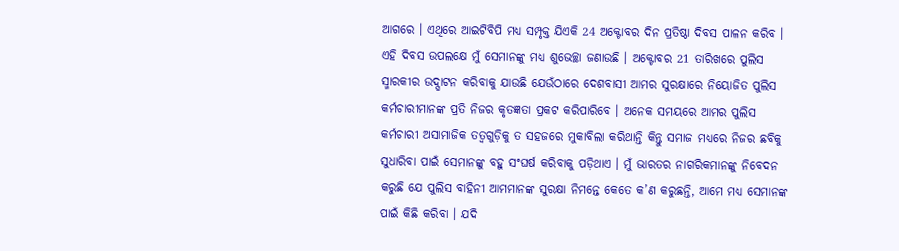ଆଗରେ । ଏଥିରେ ଆଇଟିବିପି ମଧ୍ୟ ସମ୍ପୃକ୍ତ ଯିଏକି 24 ଅକ୍ଟୋବର ଦିନ ପ୍ରତିଷ୍ଠା ଦିବସ ପାଳନ କରିବ । ଏହି ଦିବସ ଉପଲକ୍ଷେ ମୁଁ ସେମାନଙ୍କୁ ମଧ୍ୟ ଶୁଭେଚ୍ଛା ଜଣାଉଛି । ଅକ୍ଟୋବର 21 ତାରିଖରେ ପୁଲିସ ସ୍ମାରକୀର ଉଦ୍ଘାଟନ କରିବାକୁ ଯାଉଛି ଯେଉଁଠାରେ ଦେଶବାସୀ ଆମର ସୁରକ୍ଷାରେ ନିୟୋଜିତ ପୁଲିସ କର୍ମଚାରୀମାନଙ୍କ ପ୍ରତି ନିଜର କୃତଜ୍ଞତା ପ୍ରକଟ କରିପାରିବେ । ଅନେକ ସମୟରେ ଆମର ପୁଲିସ କର୍ମଚାରୀ ଅସାମାଜିକ ତତ୍ୱଗୁଡ଼ିକୁ ତ ସହଜରେ ମୁକାବିଲା କରିଥାନ୍ତି କିନ୍ତୁ ସମାଜ ମଧ୍ୟରେ ନିଜର ଛବିକୁ ସୁଧାରିବା ପାଇଁ ସେମାନଙ୍କୁ ବହୁ ସଂଘର୍ଷ କରିବାକୁ ପଡ଼ିଥାଏ । ମୁଁ ଭାରତର ନାଗରିକମାନଙ୍କୁ ନିବେଦନ କରୁଛି ଯେ ପୁଲିସ ବାହିନୀ ଆମମାନଙ୍କ ସୁରକ୍ଷା ନିମନ୍ତେ କେତେ କ’ଣ କରୁଛନ୍ତି, ଆମେ ମଧ୍ୟ ସେମାନଙ୍କ ପାଇଁ କିଛି କରିବା । ଯଦି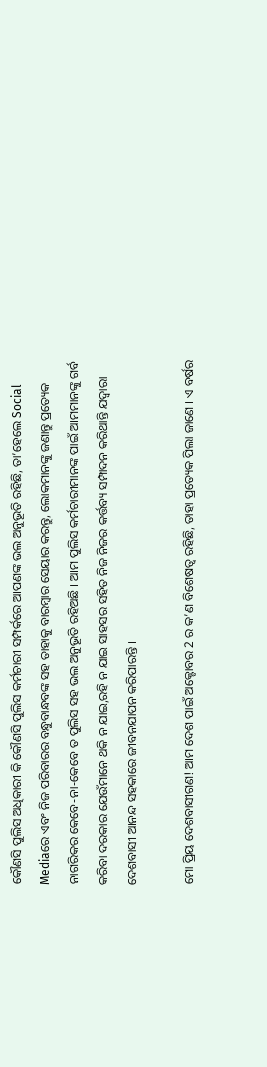କୌଣସି ପୁଲିସ ଅଧିକାରୀ କି କୌଣସି ପୁଲିସ କର୍ମଚାରୀ ସମ୍ପର୍କରେ ଆପଣଙ୍କ ଭଲ ଅନୁଭୂତି ରହିଛି, ତା’ହେଲେ Social Mediaରେ ଏବଂ ନିଜ ପରିବାରର ବନ୍ଧୁବାନ୍ଧବଙ୍କ ସହ ତାହାକୁ ବାରମ୍ବାର ସେୟାର କରନ୍ତୁ, ଲୋକମାନଙ୍କୁ ଜଣାନ୍ତୁ ପ୍ରତ୍ୟେକ ନାଗରିକର କେବେ-ନା-କେବେ ତ ପୁଲିସ ସହ ଭଲ ଅନୁଭୂତି ରହିଅଛି । ଆମ ପୁଲିସ କର୍ମଚାରୀମାନଙ୍କ ପାଇଁ ଆମମାନଙ୍କୁ ଗର୍ବ କରିବା ଦରକାର ଯେଉଁମାନେ ଥକି ନ ଯାଇ,ରହି ନ ଯାଇ ସାହସର ସହିତ ନିଜ ନିଜର କର୍ତ୍ତବ୍ୟ ସମ୍ପାଦନ କରିଥାନ୍ତି ଯଦ୍ୱାରା ଦେଶବାସୀ ଆନନ୍ଦ ସହକାରେ ଜୀବନଯାପନ କରିପାରନ୍ତି ।

ମୋ ପ୍ରିୟ ଦେଶବାସୀଗଣ! ଆମ ଦେଶ ପାଇଁ ଅକ୍ଟୋବର 2 ର କ’ଣ ବିଶେଷତ୍ୱ ରହିଛି, ତାହା ପ୍ରତ୍ୟେକ ପିଲା ଜାଣେ । ଏ ବର୍ଷର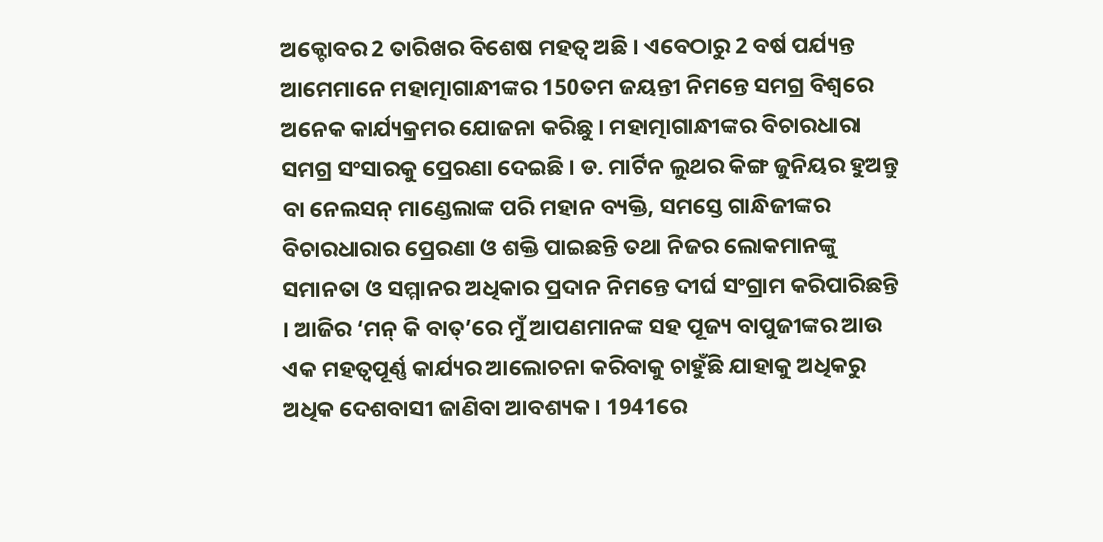ଅକ୍ଟୋବର 2 ତାରିଖର ବିଶେଷ ମହତ୍ୱ ଅଛି । ଏବେଠାରୁ 2 ବର୍ଷ ପର୍ଯ୍ୟନ୍ତ ଆମେମାନେ ମହାତ୍ମାଗାନ୍ଧୀଙ୍କର 150ତମ ଜୟନ୍ତୀ ନିମନ୍ତେ ସମଗ୍ର ବିଶ୍ୱରେ ଅନେକ କାର୍ଯ୍ୟକ୍ରମର ଯୋଜନା କରିଛୁ । ମହାତ୍ମାଗାନ୍ଧୀଙ୍କର ବିଚାରଧାରା ସମଗ୍ର ସଂସାରକୁ ପ୍ରେରଣା ଦେଇଛି । ଡ. ମାର୍ଟିନ ଲୁଥର କିଙ୍ଗ ଜୁନିୟର ହୁଅନ୍ତୁ ବା ନେଲସନ୍ ମାଣ୍ଡେଲାଙ୍କ ପରି ମହାନ ବ୍ୟକ୍ତି, ସମସ୍ତେ ଗାନ୍ଧିଜୀଙ୍କର ବିଚାରଧାରାର ପ୍ରେରଣା ଓ ଶକ୍ତି ପାଇଛନ୍ତି ତଥା ନିଜର ଲୋକମାନଙ୍କୁ ସମାନତା ଓ ସମ୍ମାନର ଅଧିକାର ପ୍ରଦାନ ନିମନ୍ତେ ଦୀର୍ଘ ସଂଗ୍ରାମ କରିପାରିଛନ୍ତି । ଆଜିର ‘ମନ୍ କି ବାତ୍’ରେ ମୁଁ ଆପଣମାନଙ୍କ ସହ ପୂଜ୍ୟ ବାପୁଜୀଙ୍କର ଆଉ ଏକ ମହତ୍ୱପୂର୍ଣ୍ଣ କାର୍ଯ୍ୟର ଆଲୋଚନା କରିବାକୁ ଚାହୁଁଛି ଯାହାକୁ ଅଧିକରୁ ଅଧିକ ଦେଶବାସୀ ଜାଣିବା ଆବଶ୍ୟକ । 1941ରେ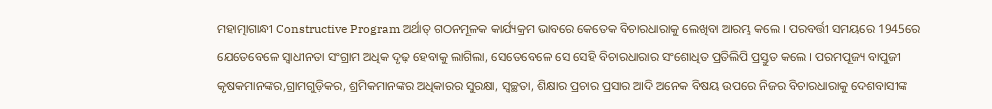ମହାତ୍ମାଗାନ୍ଧୀ Constructive Program ଅର୍ଥାତ୍ ଗଠନମୂଳକ କାର୍ଯ୍ୟକ୍ରମ ଭାବରେ କେତେକ ବିଚାରଧାରାକୁ ଲେଖିବା ଆରମ୍ଭ କଲେ । ପରବର୍ତ୍ତୀ ସମୟରେ 1945ରେ ଯେତେବେଳେ ସ୍ୱାଧୀନତା ସଂଗ୍ରାମ ଅଧିକ ଦୃଢ଼ ହେବାକୁ ଲାଗିଲା, ସେତେବେଳେ ସେ ସେହି ବିଚାରଧାରାର ସଂଶୋଧିତ ପ୍ରତିଲିପି ପ୍ରସ୍ତୁତ କଲେ । ପରମପୂଜ୍ୟ ବାପୁଜୀ କୃଷକମାନଙ୍କର,ଗ୍ରାମଗୁଡ଼ିକର, ଶ୍ରମିକମାନଙ୍କର ଅଧିକାରର ସୁରକ୍ଷା, ସ୍ୱଚ୍ଛତା, ଶିକ୍ଷାର ପ୍ରଚାର ପ୍ରସାର ଆଦି ଅନେକ ବିଷୟ ଉପରେ ନିଜର ବିଚାରଧାରାକୁ ଦେଶବାସୀଙ୍କ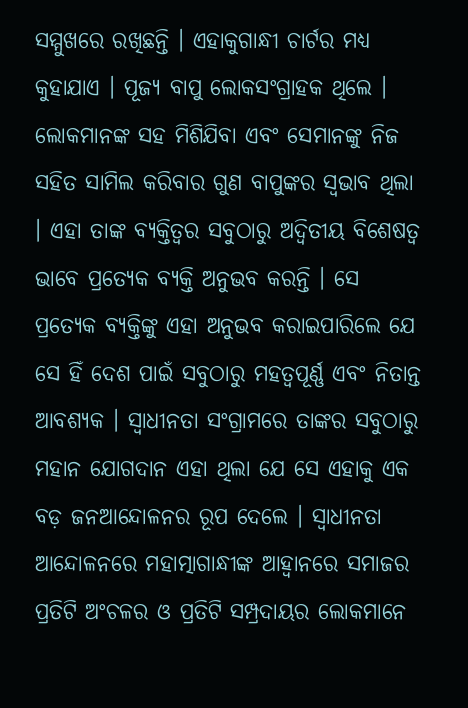ସମ୍ମୁଖରେ ରଖିଛନ୍ତି । ଏହାକୁଗାନ୍ଧୀ ଚାର୍ଟର ମଧ୍ୟ କୁହାଯାଏ । ପୂଜ୍ୟ ବାପୁ ଲୋକସଂଗ୍ରାହକ ଥିଲେ । ଲୋକମାନଙ୍କ ସହ ମିଶିଯିବା ଏବଂ ସେମାନଙ୍କୁ ନିଜ ସହିତ ସାମିଲ କରିବାର ଗୁଣ ବାପୁଙ୍କର ସ୍ୱଭାବ ଥିଲା । ଏହା ତାଙ୍କ ବ୍ୟକ୍ତିତ୍ୱର ସବୁଠାରୁ ଅଦ୍ୱିତୀୟ ବିଶେଷତ୍ୱ ଭାବେ ପ୍ରତ୍ୟେକ ବ୍ୟକ୍ତି ଅନୁଭବ କରନ୍ତି । ସେ ପ୍ରତ୍ୟେକ ବ୍ୟକ୍ତିଙ୍କୁ ଏହା ଅନୁଭବ କରାଇପାରିଲେ ଯେ ସେ ହିଁ ଦେଶ ପାଇଁ ସବୁଠାରୁ ମହତ୍ୱପୂର୍ଣ୍ଣ ଏବଂ ନିତାନ୍ତ ଆବଶ୍ୟକ । ସ୍ୱାଧୀନତା ସଂଗ୍ରାମରେ ତାଙ୍କର ସବୁଠାରୁ ମହାନ ଯୋଗଦାନ ଏହା ଥିଲା ଯେ ସେ ଏହାକୁ ଏକ ବଡ଼ ଜନଆନ୍ଦୋଳନର ରୂପ ଦେଲେ । ସ୍ୱାଧୀନତା ଆନ୍ଦୋଳନରେ ମହାତ୍ମାଗାନ୍ଧୀଙ୍କ ଆହ୍ୱାନରେ ସମାଜର ପ୍ରତିଟି ଅଂଚଳର ଓ ପ୍ରତିଟି ସମ୍ପ୍ରଦାୟର ଲୋକମାନେ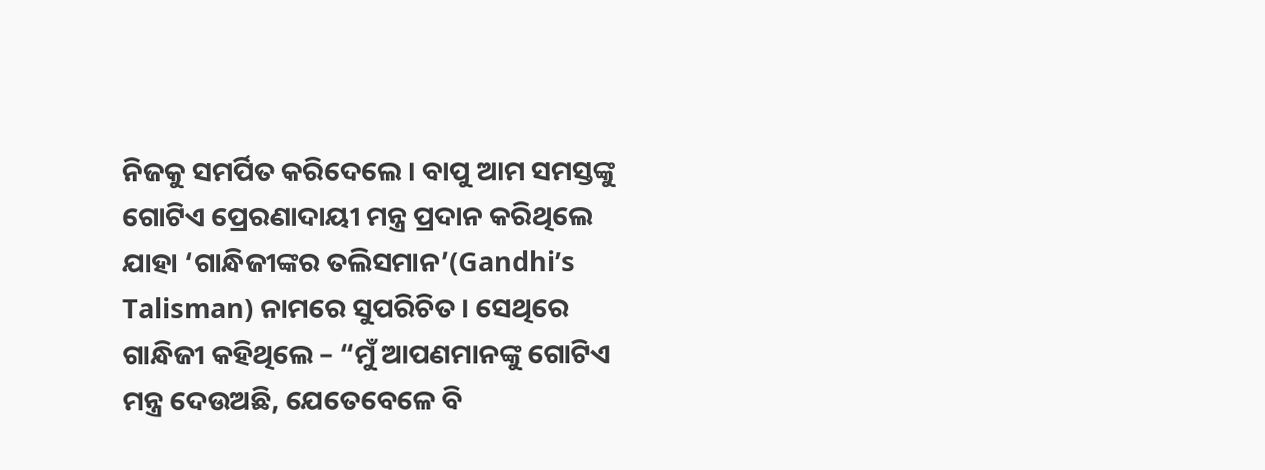ନିଜକୁ ସମର୍ପିତ କରିଦେଲେ । ବାପୁ ଆମ ସମସ୍ତଙ୍କୁ ଗୋଟିଏ ପ୍ରେରଣାଦାୟୀ ମନ୍ତ୍ର ପ୍ରଦାନ କରିଥିଲେ ଯାହା ‘ଗାନ୍ଧିଜୀଙ୍କର ତଲିସମାନ’(Gandhi’s Talisman) ନାମରେ ସୁପରିଚିତ । ସେଥିରେ ଗାନ୍ଧିଜୀ କହିଥିଲେ – “ମୁଁ ଆପଣମାନଙ୍କୁ ଗୋଟିଏ ମନ୍ତ୍ର ଦେଉଅଛି, ଯେତେବେଳେ ବି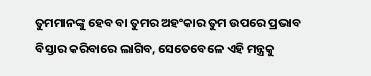ତୁମମାନଙ୍କୁ ହେବ ବା ତୁମର ଅହଂକାର ତୁମ ଉପରେ ପ୍ରଭାବ ବିସ୍ତାର କରିବାରେ ଲାଗିବ, ସେତେବେଳେ ଏହି ମନ୍ତ୍ରକୁ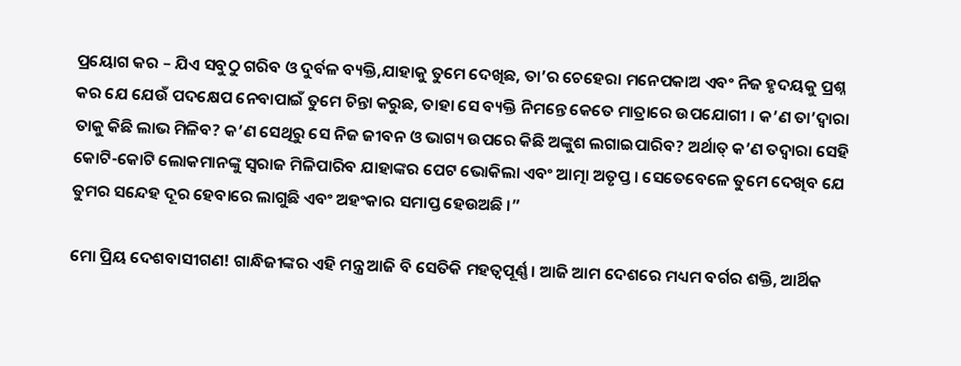ପ୍ରୟୋଗ କର – ଯିଏ ସବୁଠୁ ଗରିବ ଓ ଦୁର୍ବଳ ବ୍ୟକ୍ତି,ଯାହାକୁ ତୁମେ ଦେଖିଛ, ତା’ର ଚେହେରା ମନେପକାଅ ଏବଂ ନିଜ ହୃଦୟକୁ ପ୍ରଶ୍ନ କର ଯେ ଯେଉଁ ପଦକ୍ଷେପ ନେବାପାଇଁ ତୁମେ ଚିନ୍ତା କରୁଛ, ତାହା ସେ ବ୍ୟକ୍ତି ନିମନ୍ତେ କେତେ ମାତ୍ରାରେ ଉପଯୋଗୀ । କ’ଣ ତା’ଦ୍ୱାରା ତାକୁ କିଛି ଲାଭ ମିଳିବ? କ’ଣ ସେଥିରୁ ସେ ନିଜ ଜୀବନ ଓ ଭାଗ୍ୟ ଉପରେ କିଛି ଅଙ୍କୁଶ ଲଗାଇପାରିବ? ଅର୍ଥାତ୍ କ’ଣ ତଦ୍ୱାରା ସେହି କୋଟି-କୋଟି ଲୋକମାନଙ୍କୁ ସ୍ୱରାଜ ମିଳିପାରିବ ଯାହାଙ୍କର ପେଟ ଭୋକିଲା ଏବଂ ଆତ୍ମା ଅତୃପ୍ତ । ସେତେବେଳେ ତୁମେ ଦେଖିବ ଯେ ତୁମର ସନ୍ଦେହ ଦୂର ହେବାରେ ଲାଗୁଛି ଏବଂ ଅହଂକାର ସମାପ୍ତ ହେଉଅଛି ।”

ମୋ ପ୍ରିୟ ଦେଶବାସୀଗଣ! ଗାନ୍ଧିଜୀଙ୍କର ଏହି ମନ୍ତ୍ର ଆଜି ବି ସେତିକି ମହତ୍ୱପୂର୍ଣ୍ଣ । ଆଜି ଆମ ଦେଶରେ ମଧ୍ୟମ ବର୍ଗର ଶକ୍ତି, ଆର୍ଥିକ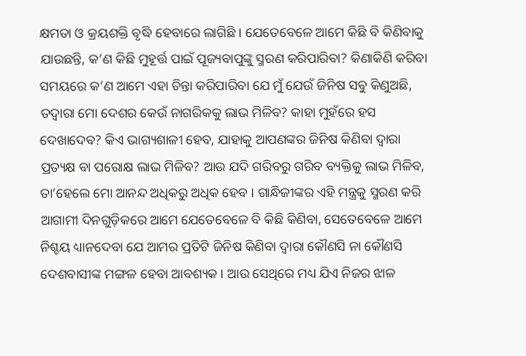କ୍ଷମତା ଓ କ୍ରୟଶକ୍ତି ବୃଦ୍ଧି ହେବାରେ ଲାଗିଛି । ଯେତେବେଳେ ଆମେ କିଛି ବି କିଣିବାକୁ ଯାଉଛନ୍ତି, କ’ଣ କିଛି ମୁହୂର୍ତ୍ତ ପାଇଁ ପୂଜ୍ୟବାପୁଙ୍କୁ ସ୍ମରଣ କରିପାରିବା? କିଣାକିଣି କରିବା ସମୟରେ କ’ଣ ଆମେ ଏହା ଚିନ୍ତା କରିପାରିବା ଯେ ମୁଁ ଯେଉଁ ଜିନିଷ ସବୁ କିଣୁଅଛି, ତଦ୍ୱାରା ମୋ ଦେଶର କେଉଁ ନାଗରିକକୁ ଲାଭ ମିଳିବ? କାହା ମୁହଁରେ ହସ ଦେଖାଦେବ? କିଏ ଭାଗ୍ୟଶାଳୀ ହେବ, ଯାହାକୁ ଆପଣଙ୍କର ଜିନିଷ କିଣିବା ଦ୍ୱାରା ପ୍ରତ୍ୟକ୍ଷ ବା ପରୋକ୍ଷ ଲାଭ ମିଳିବ? ଆଉ ଯଦି ଗରିବରୁ ଗରିବ ବ୍ୟକ୍ତିକୁ ଲାଭ ମିଳିବ, ତା’ହେଲେ ମୋ ଆନନ୍ଦ ଅଧିକରୁ ଅଧିକ ହେବ । ଗାନ୍ଧିଜୀଙ୍କର ଏହି ମନ୍ତ୍ରକୁ ସ୍ମରଣ କରି ଆଗାମୀ ଦିନଗୁଡ଼ିକରେ ଆମେ ଯେତେବେଳେ ବି କିଛି କିଣିବା, ସେତେବେଳେ ଆମେ ନିଶ୍ଚୟ ଧ୍ୟାନଦେବା ଯେ ଆମର ପ୍ରତିଟି ଜିନିଷ କିଣିବା ଦ୍ୱାରା କୌଣସି ନା କୌଣସି ଦେଶବାସୀଙ୍କ ମଙ୍ଗଳ ହେବା ଆବଶ୍ୟକ । ଆଉ ସେଥିରେ ମଧ୍ୟ ଯିଏ ନିଜର ଝାଳ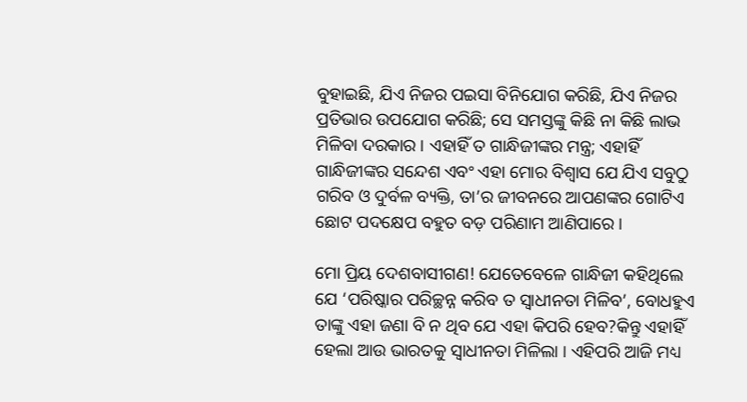ବୁହାଇଛି, ଯିଏ ନିଜର ପଇସା ବିନିଯୋଗ କରିଛି, ଯିଏ ନିଜର ପ୍ରତିଭାର ଉପଯୋଗ କରିଛି; ସେ ସମସ୍ତଙ୍କୁ କିଛି ନା କିଛି ଲାଭ ମିଳିବା ଦରକାର । ଏହାହିଁ ତ ଗାନ୍ଧିଜୀଙ୍କର ମନ୍ତ୍ର; ଏହାହିଁ ଗାନ୍ଧିଜୀଙ୍କର ସନ୍ଦେଶ ଏବଂ ଏହା ମୋର ବିଶ୍ୱାସ ଯେ ଯିଏ ସବୁଠୁ ଗରିବ ଓ ଦୁର୍ବଳ ବ୍ୟକ୍ତି, ତା’ର ଜୀବନରେ ଆପଣଙ୍କର ଗୋଟିଏ ଛୋଟ ପଦକ୍ଷେପ ବହୁତ ବଡ଼ ପରିଣାମ ଆଣିପାରେ ।

ମୋ ପ୍ରିୟ ଦେଶବାସୀଗଣ! ଯେତେବେଳେ ଗାନ୍ଧିଜୀ କହିଥିଲେ ଯେ ‘ପରିଷ୍କାର ପରିଚ୍ଛନ୍ନ କରିବ ତ ସ୍ୱାଧୀନତା ମିଳିବ’, ବୋଧହୁଏ ତାଙ୍କୁ ଏହା ଜଣା ବି ନ ଥିବ ଯେ ଏହା କିପରି ହେବ?କିନ୍ତୁ ଏହାହିଁ ହେଲା ଆଉ ଭାରତକୁ ସ୍ୱାଧୀନତା ମିଳିଲା । ଏହିପରି ଆଜି ମଧ୍ୟ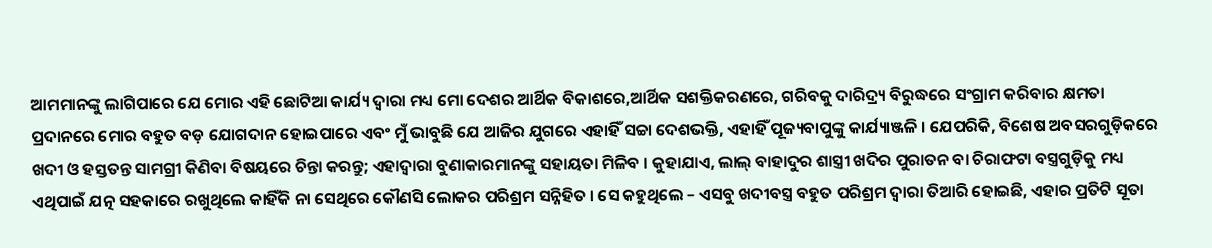ଆମମାନଙ୍କୁ ଲାଗିପାରେ ଯେ ମୋର ଏହି ଛୋଟିଆ କାର୍ଯ୍ୟ ଦ୍ୱାରା ମଧ୍ୟ ମୋ ଦେଶର ଆର୍ଥିକ ବିକାଶରେ,ଆର୍ଥିକ ସଶକ୍ତିକରଣରେ, ଗରିବକୁ ଦାରିଦ୍ର୍ୟ ବିରୁଦ୍ଧରେ ସଂଗ୍ରାମ କରିବାର କ୍ଷମତା ପ୍ରଦାନରେ ମୋର ବହୁତ ବଡ଼ ଯୋଗଦାନ ହୋଇପାରେ ଏବଂ ମୁଁ ଭାବୁଛି ଯେ ଆଜିର ଯୁଗରେ ଏହାହିଁ ସଚ୍ଚା ଦେଶଭକ୍ତି, ଏହାହିଁ ପୂଜ୍ୟବାପୁଙ୍କୁ କାର୍ଯ୍ୟାଞ୍ଜଳି । ଯେପରିକି, ବିଶେଷ ଅବସରଗୁଡ଼ିକରେ ଖଦୀ ଓ ହସ୍ତତନ୍ତ ସାମଗ୍ରୀ କିଣିବା ବିଷୟରେ ଚିନ୍ତା କରନ୍ତୁ; ଏହାଦ୍ୱାରା ବୁଣାକାରମାନଙ୍କୁ ସହାୟତା ମିଳିବ । କୁହାଯାଏ, ଲାଲ୍ ବାହାଦୁର ଶାସ୍ତ୍ରୀ ଖଦିର ପୁରାତନ ବା ଚିରାଫଟା ବସ୍ତ୍ରଗୁଡ଼ିକୁ ମଧ୍ୟ ଏଥିପାଇଁ ଯତ୍ନ ସହକାରେ ରଖୁଥିଲେ କାହିଁକି ନା ସେଥିରେ କୌଣସି ଲୋକର ପରିଶ୍ରମ ସନ୍ନିହିତ । ସେ କହୁଥିଲେ – ଏସବୁ ଖଦୀବସ୍ତ୍ର ବହୁତ ପରିଶ୍ରମ ଦ୍ୱାରା ତିଆରି ହୋଇଛି, ଏହାର ପ୍ରତିଟି ସୂତା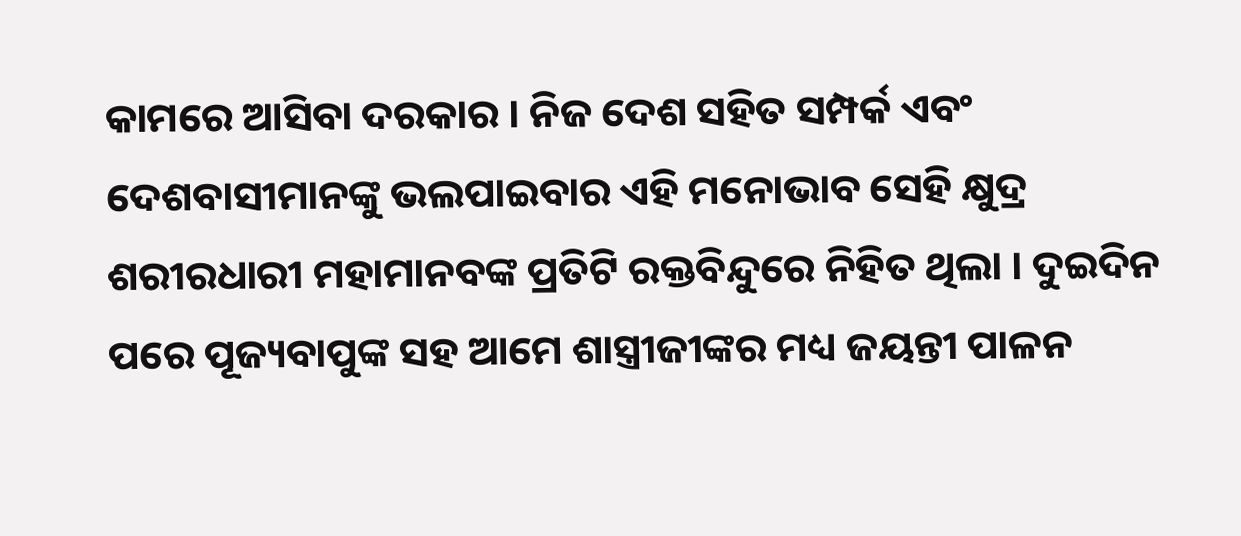କାମରେ ଆସିବା ଦରକାର । ନିଜ ଦେଶ ସହିତ ସମ୍ପର୍କ ଏବଂ ଦେଶବାସୀମାନଙ୍କୁ ଭଲପାଇବାର ଏହି ମନୋଭାବ ସେହି କ୍ଷୁଦ୍ର ଶରୀରଧାରୀ ମହାମାନବଙ୍କ ପ୍ରତିଟି ରକ୍ତବିନ୍ଦୁରେ ନିହିତ ଥିଲା । ଦୁଇଦିନ ପରେ ପୂଜ୍ୟବାପୁଙ୍କ ସହ ଆମେ ଶାସ୍ତ୍ରୀଜୀଙ୍କର ମଧ୍ୟ ଜୟନ୍ତୀ ପାଳନ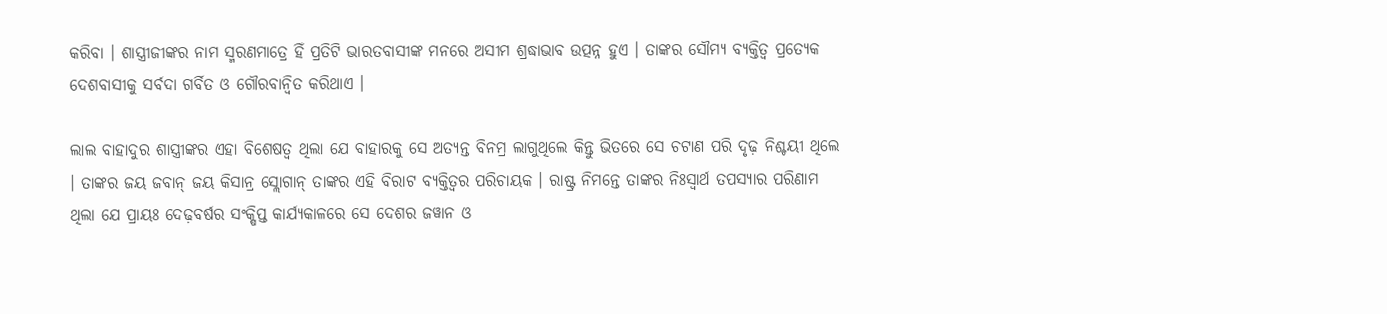କରିବା । ଶାସ୍ତ୍ରୀଜୀଙ୍କର ନାମ ସ୍ମରଣମାତ୍ରେ ହିଁ ପ୍ରତିଟି ଭାରତବାସୀଙ୍କ ମନରେ ଅସୀମ ଶ୍ରଦ୍ଧାଭାବ ଉତ୍ପନ୍ନ ହୁଏ । ତାଙ୍କର ସୌମ୍ୟ ବ୍ୟକ୍ତିତ୍ୱ ପ୍ରତ୍ୟେକ ଦେଶବାସୀକୁ ସର୍ବଦା ଗର୍ବିତ ଓ ଗୌରବାନ୍ୱିତ କରିଥାଏ ।

ଲାଲ ବାହାଦୁର ଶାସ୍ତ୍ରୀଙ୍କର ଏହା ବିଶେଷତ୍ୱ ଥିଲା ଯେ ବାହାରକୁ ସେ ଅତ୍ୟନ୍ତ ବିନମ୍ର ଲାଗୁଥିଲେ କିନ୍ତୁ ଭିତରେ ସେ ଚଟାଣ ପରି ଦୃଢ଼ ନିଶ୍ଚୟୀ ଥିଲେ । ତାଙ୍କର ଜୟ ଜବାନ୍ ଜୟ କିସାନ୍ର ସ୍ଲୋଗାନ୍ ତାଙ୍କର ଏହି ବିରାଟ ବ୍ୟକ୍ତିତ୍ୱର ପରିଚାୟକ । ରାଷ୍ଟ୍ର ନିମନ୍ତେ ତାଙ୍କର ନିଃସ୍ୱାର୍ଥ ତପସ୍ୟାର ପରିଣାମ ଥିଲା ଯେ ପ୍ରାୟଃ ଦେଢ଼ବର୍ଷର ସଂକ୍ଷିପ୍ତ କାର୍ଯ୍ୟକାଳରେ ସେ ଦେଶର ଜୱାନ ଓ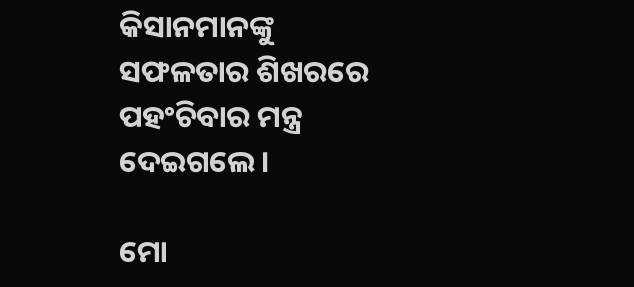କିସାନମାନଙ୍କୁ ସଫଳତାର ଶିଖରରେ ପହଂଚିବାର ମନ୍ତ୍ର ଦେଇଗଲେ ।

ମୋ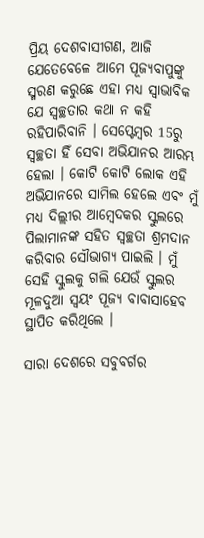ପ୍ରିୟ ଦେଶବାସୀଗଣ, ଆଜି ଯେତେବେଳେ ଆମେ ପୂଜ୍ୟବାପୁଙ୍କୁ ସ୍ମରଣ କରୁଛେ ଏହା ମଧ୍ୟ ସ୍ୱାଭାବିକ ଯେ ସ୍ୱଚ୍ଛତାର କଥା ନ କହି ରହିପାରିବାନି । ସେପ୍ଟେମ୍ବର 15ରୁ ସ୍ୱଚ୍ଛତା ହିଁ ସେବା ଅଭିଯାନର ଆରମ୍ଭ ହେଲା । କୋଟି କୋଟି ଲୋକ ଏହି ଅଭିଯାନରେ ସାମିଲ ହେଲେ ଏବଂ ମୁଁ ମଧ୍ୟ ଦିଲ୍ଲୀର ଆମ୍ବେଦକର ସ୍କୁଲରେ ପିଲାମାନଙ୍କ ସହିତ ସ୍ୱଚ୍ଛତା ଶ୍ରମଦାନ କରିବାର ସୌଭାଗ୍ୟ ପାଇଲି । ମୁଁ ସେହି ସ୍କୁଲକୁ ଗଲି ଯେଉଁ ସ୍କୁଲର ମୂଳଦୁଆ ସ୍ୱୟଂ ପୂଜ୍ୟ ବାବାସାହେବ ସ୍ଥାପିତ କରିଥିଲେ ।

ସାରା ଦେଶରେ ସବୁବର୍ଗର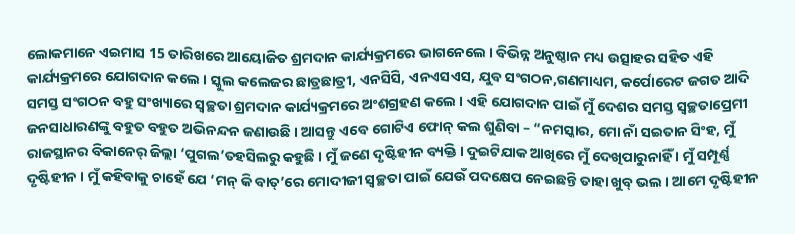ଲୋକମାନେ ଏଇମାସ 15 ତାରିଖରେ ଆୟୋଜିତ ଶ୍ରମଦାନ କାର୍ଯ୍ୟକ୍ରମରେ ଭାଗନେଲେ । ବିଭିନ୍ନ ଅନୁଷ୍ଠାନ ମଧ୍ୟ ଉତ୍ସାହର ସହିତ ଏହି କାର୍ଯ୍ୟକ୍ରମରେ ଯୋଗଦାନ କଲେ । ସ୍କୁଲ କଲେଜର ଛାତ୍ରଛାତ୍ରୀ, ଏନସିସି, ଏନଏସଏସ, ଯୁବ ସଂଗଠନ,ଗଣମାଧ୍ୟମ, କର୍ପୋରେଟ ଜଗତ ଆଦି ସମସ୍ତ ସଂଗଠନ ବହୁ ସଂଖ୍ୟାରେ ସ୍ୱଚ୍ଛତା ଶ୍ରମଦାନ କାର୍ଯ୍ୟକ୍ରମରେ ଅଂଶଗ୍ରହଣ କଲେ । ଏହି ଯୋଗଦାନ ପାଇଁ ମୁଁ ଦେଶର ସମସ୍ତ ସ୍ୱଚ୍ଛତାପ୍ରେମୀ ଜନସାଧାରଣଙ୍କୁ ବହୁତ ବହୁତ ଅଭିନନ୍ଦନ ଜଣାଉଛି । ଆସନ୍ତୁ ଏବେ ଗୋଟିଏ ଫୋନ୍ କଲ ଶୁଣିବା – “ନମସ୍କାର, ମୋ ନାଁ ସଇତାନ ସିଂହ, ମୁଁ ରାଜସ୍ଥାନର ବିକାନେର୍ ଜିଲ୍ଲା ‘ପୁଗଲ’ତହସିଲରୁ କହୁଛି । ମୁଁ ଜଣେ ଦୃଷ୍ଟିହୀନ ବ୍ୟକ୍ତି । ଦୁଇଟିଯାକ ଆଖିରେ ମୁଁ ଦେଖିପାରୁନାହିଁ । ମୁଁ ସମ୍ପୂର୍ଣ୍ଣ ଦୃଷ୍ଟିହୀନ । ମୁଁ କହିବାକୁ ଚାହେଁ ଯେ ‘ମନ୍ କି ବାତ୍’ରେ ମୋଦୀଜୀ ସ୍ୱଚ୍ଛତା ପାଇଁ ଯେଉଁ ପଦକ୍ଷେପ ନେଇଛନ୍ତି ତାହା ଖୁବ୍ ଭଲ । ଆମେ ଦୃଷ୍ଟିହୀନ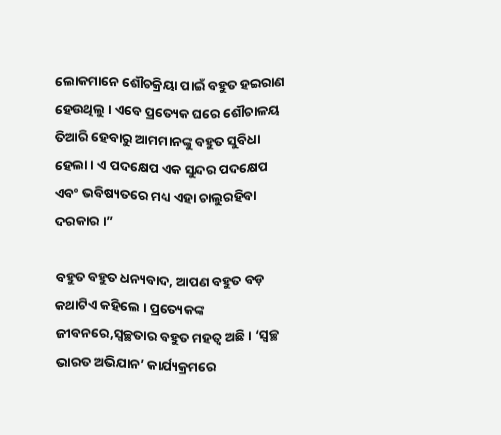ଲୋକମାନେ ଶୌଚକ୍ରିୟା ପାଇଁ ବହୁତ ହଇରାଣ ହେଉଥିଲୁ । ଏବେ ପ୍ରତ୍ୟେକ ଘରେ ଶୌଚାଳୟ ତିଆରି ହେବାରୁ ଆମମାନଙ୍କୁ ବହୁତ ସୁବିଧା ହେଲା । ଏ ପଦକ୍ଷେପ ଏକ ସୁନ୍ଦର ପଦକ୍ଷେପ ଏବଂ ଭବିଷ୍ୟତରେ ମଧ୍ୟ ଏହା ଚାଲୁରହିବା ଦରକାର ।”

ବହୁତ ବହୁତ ଧନ୍ୟବାଦ, ଆପଣ ବହୁତ ବଡ଼ କଥାଟିଏ କହିଲେ । ପ୍ରତ୍ୟେକଙ୍କ ଜୀବନରେ,ସ୍ୱଚ୍ଛତାର ବହୁତ ମହତ୍ୱ ଅଛି । ‘ସ୍ୱଚ୍ଛ ଭାରତ ଅଭିଯାନ’ କାର୍ଯ୍ୟକ୍ରମରେ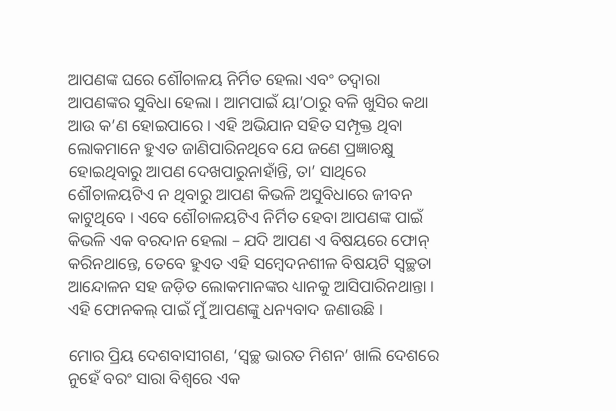ଆପଣଙ୍କ ଘରେ ଶୌଚାଳୟ ନିର୍ମିତ ହେଲା ଏବଂ ତଦ୍ୱାରା ଆପଣଙ୍କର ସୁବିଧା ହେଲା । ଆମପାଇଁ ୟା’ଠାରୁ ବଳି ଖୁସିର କଥା ଆଉ କ’ଣ ହୋଇପାରେ । ଏହି ଅଭିଯାନ ସହିତ ସମ୍ପୃକ୍ତ ଥିବା ଲୋକମାନେ ହୁଏତ ଜାଣିପାରିନଥିବେ ଯେ ଜଣେ ପ୍ରଜ୍ଞାଚକ୍ଷୁ ହୋଇଥିବାରୁ ଆପଣ ଦେଖପାରୁନାହାଁନ୍ତି, ତା’ ସାଥିରେ ଶୌଚାଳୟଟିଏ ନ ଥିବାରୁ ଆପଣ କିଭଳି ଅସୁବିଧାରେ ଜୀବନ କାଟୁଥିବେ । ଏବେ ଶୌଚାଳୟଟିଏ ନିର୍ମିତ ହେବା ଆପଣଙ୍କ ପାଇଁ କିଭଳି ଏକ ବରଦାନ ହେଲା – ଯଦି ଆପଣ ଏ ବିଷୟରେ ଫୋନ୍ କରିନଥାନ୍ତେ, ତେବେ ହୁଏତ ଏହି ସମ୍ବେଦନଶୀଳ ବିଷୟଟି ସ୍ୱଚ୍ଛତା ଆନ୍ଦୋଳନ ସହ ଜଡ଼ିତ ଲୋକମାନଙ୍କର ଧ୍ୟାନକୁ ଆସିପାରିନଥାନ୍ତା । ଏହି ଫୋନକଲ୍ ପାଇଁ ମୁଁ ଆପଣଙ୍କୁ ଧନ୍ୟବାଦ ଜଣାଉଛି ।

ମୋର ପ୍ରିୟ ଦେଶବାସୀଗଣ, ‘ସ୍ୱଚ୍ଛ ଭାରତ ମିଶନ’ ଖାଲି ଦେଶରେ ନୁହେଁ ବରଂ ସାରା ବିଶ୍ୱରେ ଏକ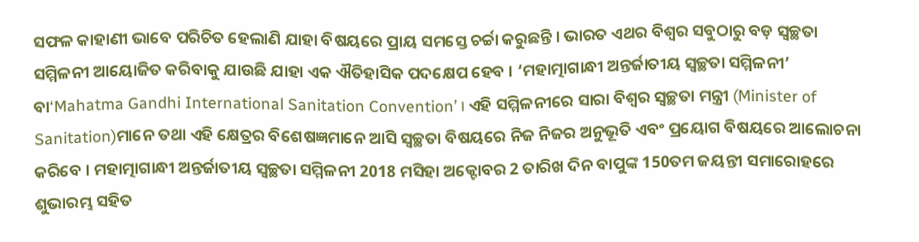ସଫଳ କାହାଣୀ ଭାବେ ପରିଚିତ ହେଲାଣି ଯାହା ବିଷୟରେ ପ୍ରାୟ ସମସ୍ତେ ଚର୍ଚ୍ଚା କରୁଛନ୍ତି । ଭାରତ ଏଥର ବିଶ୍ୱର ସବୁଠାରୁ ବଡ଼ ସ୍ୱଚ୍ଛତା ସମ୍ମିଳନୀ ଆୟୋଜିତ କରିବାକୁ ଯାଉଛି ଯାହା ଏକ ଐତିହାସିକ ପଦକ୍ଷେପ ହେବ । ‘ମହାତ୍ମାଗାନ୍ଧୀ ଅନ୍ତର୍ଜାତୀୟ ସ୍ୱଚ୍ଛତା ସମ୍ମିଳନୀ’ ବା‘Mahatma Gandhi International Sanitation Convention’ । ଏହି ସମ୍ମିଳନୀରେ ସାରା ବିଶ୍ୱର ସ୍ୱଚ୍ଛତା ମନ୍ତ୍ରୀ (Minister of Sanitation)ମାନେ ତଥା ଏହି କ୍ଷେତ୍ରର ବିଶେଷଜ୍ଞମାନେ ଆସି ସ୍ୱଚ୍ଛତା ବିଷୟରେ ନିଜ ନିଜର ଅନୁଭୂତି ଏବଂ ପ୍ରୟୋଗ ବିଷୟରେ ଆଲୋଚନା କରିବେ । ମହାତ୍ମାଗାନ୍ଧୀ ଅନ୍ତର୍ଜାତୀୟ ସ୍ୱଚ୍ଛତା ସମ୍ମିଳନୀ 2018 ମସିହା ଅକ୍ଟୋବର 2 ତାରିଖ ଦିନ ବାପୁଙ୍କ 150ତମ ଜୟନ୍ତୀ ସମାରୋହରେ ଶୁଭାରମ୍ଭ ସହିତ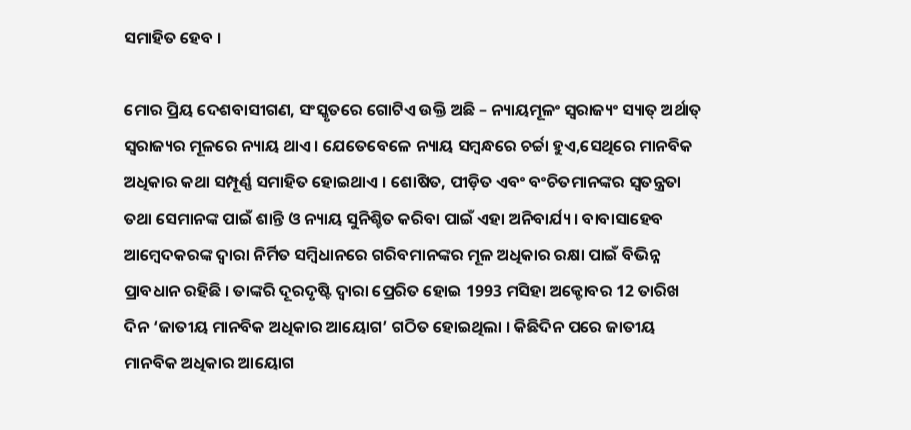ସମାହିତ ହେବ ।

ମୋର ପ୍ରିୟ ଦେଶବାସୀଗଣ, ସଂସ୍କୃତରେ ଗୋଟିଏ ଉକ୍ତି ଅଛି – ନ୍ୟାୟମୂଳଂ ସ୍ୱରାଜ୍ୟଂ ସ୍ୟାତ୍ ଅର୍ଥାତ୍ ସ୍ୱରାଜ୍ୟର ମୂଳରେ ନ୍ୟାୟ ଥାଏ । ଯେତେବେଳେ ନ୍ୟାୟ ସମ୍ବନ୍ଧରେ ଚର୍ଚ୍ଚା ହୁଏ,ସେଥିରେ ମାନବିକ ଅଧିକାର କଥା ସମ୍ପୂର୍ଣ୍ଣ ସମାହିତ ହୋଇଥାଏ । ଶୋଷିତ, ପୀଡ଼ିତ ଏବଂ ବଂଚିତମାନଙ୍କର ସ୍ୱତନ୍ତ୍ରତା ତଥା ସେମାନଙ୍କ ପାଇଁ ଶାନ୍ତି ଓ ନ୍ୟାୟ ସୁନିଶ୍ଚିତ କରିବା ପାଇଁ ଏହା ଅନିବାର୍ଯ୍ୟ । ବାବାସାହେବ ଆମ୍ବେଦକରଙ୍କ ଦ୍ୱାରା ନିର୍ମିତ ସମ୍ବିଧାନରେ ଗରିବମାନଙ୍କର ମୂଳ ଅଧିକାର ରକ୍ଷା ପାଇଁ ବିଭିନ୍ନ ପ୍ରାବଧାନ ରହିଛି । ତାଙ୍କରି ଦୂରଦୃଷ୍ଟି ଦ୍ୱାରା ପ୍ରେରିତ ହୋଇ 1993 ମସିହା ଅକ୍ଟୋବର 12 ତାରିଖ ଦିନ ‘ଜାତୀୟ ମାନବିକ ଅଧିକାର ଆୟୋଗ’ ଗଠିତ ହୋଇଥିଲା । କିଛିଦିନ ପରେ ଜାତୀୟ ମାନବିକ ଅଧିକାର ଆୟୋଗ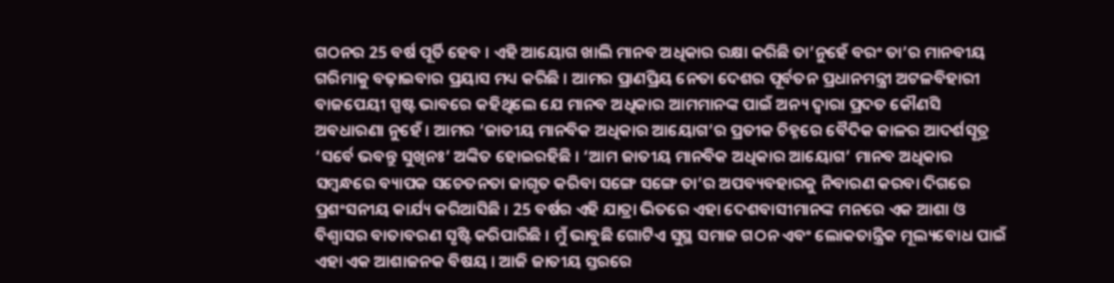ଗଠନର 25 ବର୍ଷ ପୂର୍ତି ହେବ । ଏହି ଆୟୋଗ ଖାଲି ମାନବ ଅଧିକାର ରକ୍ଷା କରିଛି ତା’ନୁହେଁ ବରଂ ତା’ର ମାନବୀୟ ଗରିମାକୁ ବଢ଼ାଇବାର ପ୍ରୟାସ ମଧ୍ୟ କରିଛି । ଆମର ପ୍ରାଣପ୍ରିୟ ନେତା ଦେଶର ପୂର୍ବତନ ପ୍ରଧାନମନ୍ତ୍ରୀ ଅଟଳବିହାରୀ ବାଜପେୟୀ ସ୍ପଷ୍ଟ ଭାବରେ କହିଥିଲେ ଯେ ମାନବ ଅଧିକାର ଆମମାନଙ୍କ ପାଇଁ ଅନ୍ୟ ଦ୍ୱାରା ପ୍ରଦତ କୌଣସି ଅବଧାରଣା ନୁହେଁ । ଆମର ‘ଜାତୀୟ ମାନବିକ ଅଧିକାର ଆୟୋଗ’ର ପ୍ରତୀକ ଚିହ୍ନରେ ବୈଦିକ କାଳର ଆଦର୍ଶସୂତ୍ର ‘ସର୍ବେ ଭବନ୍ତୁ ସୁଖିନଃ’ ଅଙ୍କିତ ହୋଇରହିଛି । ‘ଆମ ଜାତୀୟ ମାନବିକ ଅଧିକାର ଆୟୋଗ’ ମାନବ ଅଧିକାର ସମ୍ବନ୍ଧରେ ବ୍ୟାପକ ସଚେତନତା ଜାଗୃତ କରିବା ସଙ୍ଗେ ସଙ୍ଗେ ତା’ର ଅପବ୍ୟବହାରକୁ ନିବାରଣ କରବା ଦିଗରେ ପ୍ରଶଂସନୀୟ କାର୍ଯ୍ୟ କରିଆସିଛି । 25 ବର୍ଷର ଏହି ଯାତ୍ରା ଭିତରେ ଏହା ଦେଶବାସୀମାନଙ୍କ ମନରେ ଏକ ଆଶା ଓ ବିଶ୍ୱାସର ବାତାବରଣ ସୃଷ୍ଟି କରିପାରିଛି । ମୁଁ ଭାବୁଛି ଗୋଟିଏ ସୁସ୍ଥ ସମାଜ ଗଠନ ଏବଂ ଲୋକତାନ୍ତ୍ରିକ ମୂଲ୍ୟବୋଧ ପାଇଁ ଏହା ଏକ ଆଶାଜନକ ବିଷୟ । ଆଜି ଜାତୀୟ ସ୍ତରରେ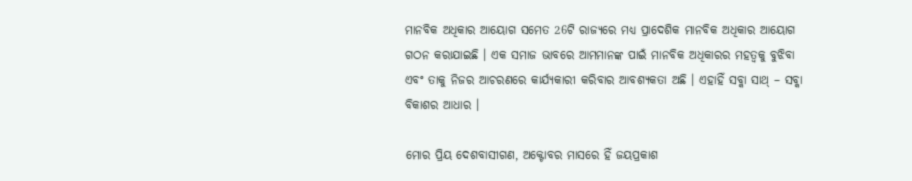ମାନବିକ ଅଧିକାର ଆୟୋଗ ସମେତ 26ଟି ରାଜ୍ୟରେ ମଧ୍ୟ ପ୍ରାଦେଶିକ ମାନବିକ ଅଧିକାର ଆୟୋଗ ଗଠନ କରାଯାଇଛି । ଏକ ସମାଜ ଭାବରେ ଆମମାନଙ୍କ ପାଇଁ ମାନବିକ ଅଧିକାରର ମହତ୍ୱକୁ ବୁଝିବା ଏବଂ ତାକୁ ନିଜର ଆଚରଣରେ କାର୍ଯ୍ୟକାରୀ କରିବାର ଆବଶ୍ୟକତା ଅଛି । ଏହାହିଁ ସବ୍କା ସାଥ୍ – ସବ୍କା ବିକାଶର ଆଧାର ।

ମୋର ପ୍ରିୟ ଦେଶବାସୀଗଣ, ଅକ୍ଟୋବର ମାସରେ ହିଁ ଜୟପ୍ରକାଶ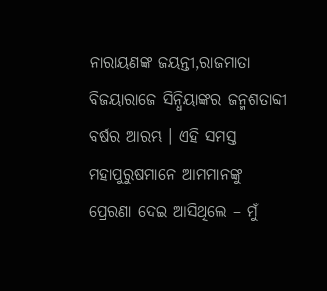ନାରାୟଣଙ୍କ ଜୟନ୍ତୀ,ରାଜମାତା ବିଜୟାରାଜେ ସିନ୍ଧିୟାଙ୍କର ଜନ୍ମଶତାବ୍ଦୀ ବର୍ଷର ଆରମ୍ଭ । ଏହି ସମସ୍ତ ମହାପୁରୁଷମାନେ ଆମମାନଙ୍କୁ ପ୍ରେରଣା ଦେଇ ଆସିଥିଲେ – ମୁଁ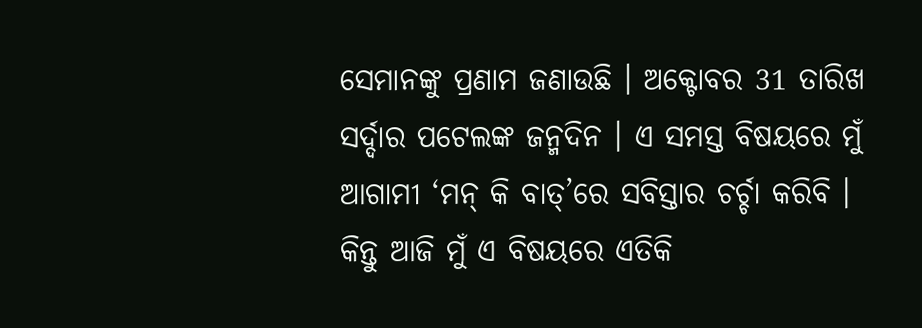ସେମାନଙ୍କୁ ପ୍ରଣାମ ଜଣାଉଛି । ଅକ୍ଟୋବର 31 ତାରିଖ ସର୍ଦ୍ଦାର ପଟେଲଙ୍କ ଜନ୍ମଦିନ । ଏ ସମସ୍ତ ବିଷୟରେ ମୁଁ ଆଗାମୀ ‘ମନ୍ କି ବାତ୍’ରେ ସବିସ୍ତାର ଚର୍ଚ୍ଚା କରିବି । କିନ୍ତୁ ଆଜି ମୁଁ ଏ ବିଷୟରେ ଏତିକି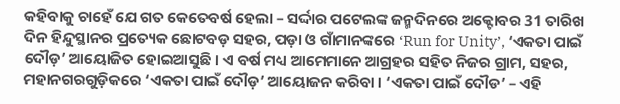କହିବାକୁ ଚାହେଁ ଯେ ଗତ କେତେବର୍ଷ ହେଲା – ସର୍ଦ୍ଦାର ପଟେଲଙ୍କ ଜନ୍ମଦିନରେ ଅକ୍ଟୋବର 31 ତାରିଖ ଦିନ ହିନ୍ଦୁସ୍ଥାନର ପ୍ରତ୍ୟେକ ଛୋଟବଡ଼ ସହର, ପଡ଼ା ଓ ଗାଁମାନଙ୍କରେ ‘Run for Unity’, ‘ଏକତା ପାଇଁ ଦୌଡ଼’ ଆୟୋଜିତ ହୋଇଆସୁଛି । ଏ ବର୍ଷ ମଧ୍ୟ ଆମେମାନେ ଆଗ୍ରହର ସହିତ ନିଜର ଗ୍ରାମ, ସହର, ମହାନଗରଗୁଡ଼ିକରେ ‘ଏକତା ପାଇଁ ଦୌଡ଼’ ଆୟୋଜନ କରିବା । ‘ଏକତା ପାଇଁ ଦୌଡ’ – ଏହି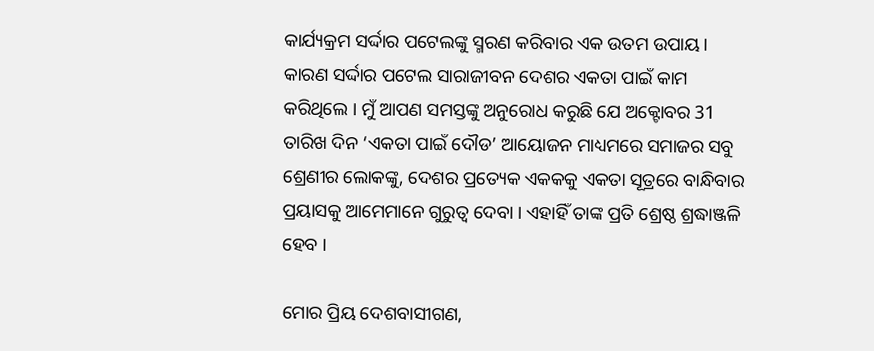କାର୍ଯ୍ୟକ୍ରମ ସର୍ଦ୍ଦାର ପଟେଲଙ୍କୁ ସ୍ମରଣ କରିବାର ଏକ ଉତମ ଉପାୟ । କାରଣ ସର୍ଦ୍ଦାର ପଟେଲ ସାରାଜୀବନ ଦେଶର ଏକତା ପାଇଁ କାମ କରିଥିଲେ । ମୁଁ ଆପଣ ସମସ୍ତଙ୍କୁ ଅନୁରୋଧ କରୁଛି ଯେ ଅକ୍ଟୋବର 31 ତାରିଖ ଦିନ ‘ଏକତା ପାଇଁ ଦୌଡ’ ଆୟୋଜନ ମାଧ୍ୟମରେ ସମାଜର ସବୁ ଶ୍ରେଣୀର ଲୋକଙ୍କୁ, ଦେଶର ପ୍ରତ୍ୟେକ ଏକକକୁ ଏକତା ସୂତ୍ରରେ ବାନ୍ଧିବାର ପ୍ରୟାସକୁ ଆମେମାନେ ଗୁରୁତ୍ୱ ଦେବା । ଏହାହିଁ ତାଙ୍କ ପ୍ରତି ଶ୍ରେଷ୍ଠ ଶ୍ରଦ୍ଧାଞ୍ଜଳି ହେବ ।

ମୋର ପ୍ରିୟ ଦେଶବାସୀଗଣ,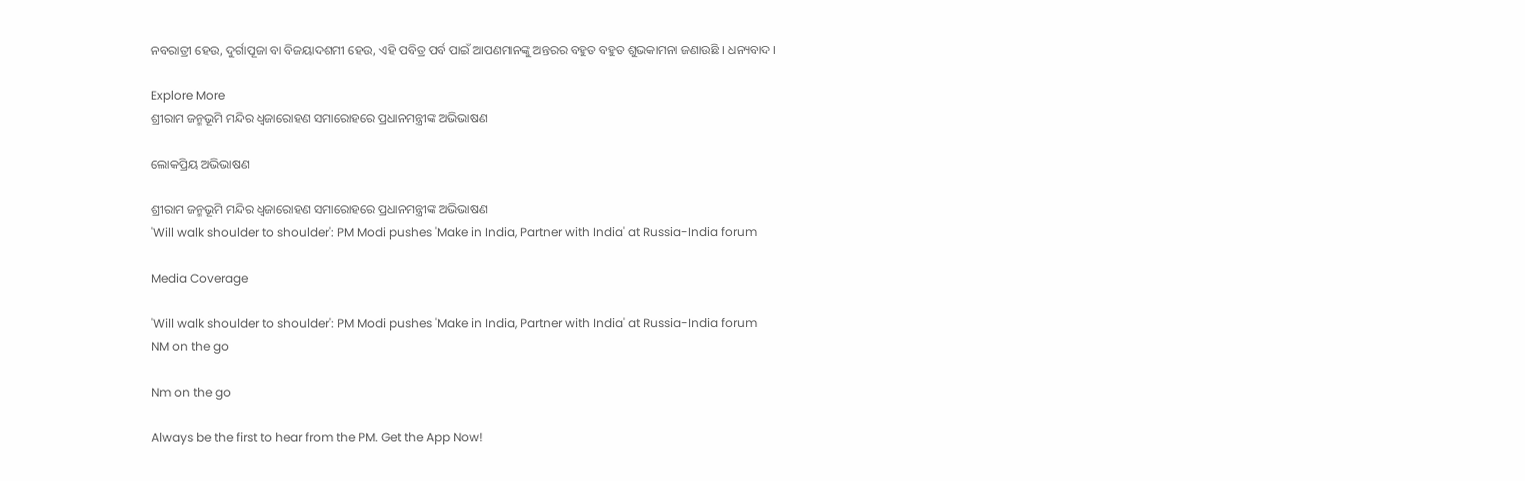ନବରାତ୍ରୀ ହେଉ, ଦୁର୍ଗାପୂଜା ବା ବିଜୟାଦଶମୀ ହେଉ, ଏହି ପବିତ୍ର ପର୍ବ ପାଇଁ ଆପଣମାନଙ୍କୁ ଅନ୍ତରର ବହୁତ ବହୁତ ଶୁଭକାମନା ଜଣାଉଛି । ଧନ୍ୟବାଦ ।

Explore More
ଶ୍ରୀରାମ ଜନ୍ମଭୂମି ମନ୍ଦିର ଧ୍ଵଜାରୋହଣ ସମାରୋହରେ ପ୍ରଧାନମନ୍ତ୍ରୀଙ୍କ ଅଭିଭାଷଣ

ଲୋକପ୍ରିୟ ଅଭିଭାଷଣ

ଶ୍ରୀରାମ ଜନ୍ମଭୂମି ମନ୍ଦିର ଧ୍ଵଜାରୋହଣ ସମାରୋହରେ ପ୍ରଧାନମନ୍ତ୍ରୀଙ୍କ ଅଭିଭାଷଣ
'Will walk shoulder to shoulder': PM Modi pushes 'Make in India, Partner with India' at Russia-India forum

Media Coverage

'Will walk shoulder to shoulder': PM Modi pushes 'Make in India, Partner with India' at Russia-India forum
NM on the go

Nm on the go

Always be the first to hear from the PM. Get the App Now!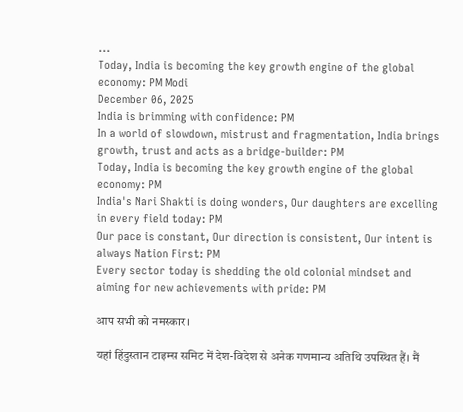...
Today, India is becoming the key growth engine of the global economy: PM Modi
December 06, 2025
India is brimming with confidence: PM
In a world of slowdown, mistrust and fragmentation, India brings growth, trust and acts as a bridge-builder: PM
Today, India is becoming the key growth engine of the global economy: PM
India's Nari Shakti is doing wonders, Our daughters are excelling in every field today: PM
Our pace is constant, Our direction is consistent, Our intent is always Nation First: PM
Every sector today is shedding the old colonial mindset and aiming for new achievements with pride: PM

आप सभी को नमस्कार।

यहां हिंदुस्तान टाइम्स समिट में देश-विदेश से अनेक गणमान्य अतिथि उपस्थित हैं। मैं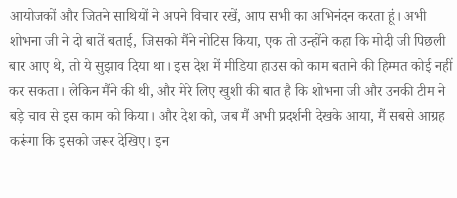आयोजकों और जितने साथियों ने अपने विचार रखें, आप सभी का अभिनंदन करता हूं। अभी शोभना जी ने दो बातें बताई, जिसको मैंने नोटिस किया, एक तो उन्होंने कहा कि मोदी जी पिछली बार आए थे, तो ये सुझाव दिया था। इस देश में मीडिया हाउस को काम बताने की हिम्मत कोई नहीं कर सकता। लेकिन मैंने की थी, और मेरे लिए खुशी की बात है कि शोभना जी और उनकी टीम ने बड़े चाव से इस काम को किया। और देश को, जब मैं अभी प्रदर्शनी देखके आया, मैं सबसे आग्रह करूंगा कि इसको जरूर देखिए। इन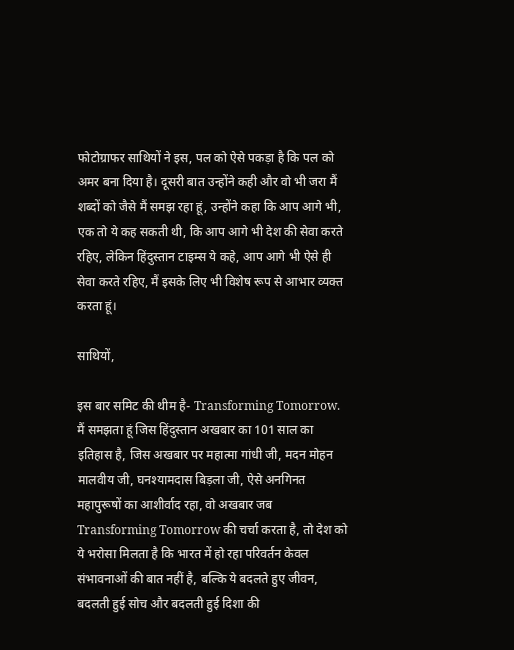फोटोग्राफर साथियों ने इस, पल को ऐसे पकड़ा है कि पल को अमर बना दिया है। दूसरी बात उन्होंने कही और वो भी जरा मैं शब्दों को जैसे मैं समझ रहा हूं, उन्होंने कहा कि आप आगे भी, एक तो ये कह सकती थी, कि आप आगे भी देश की सेवा करते रहिए, लेकिन हिंदुस्तान टाइम्स ये कहे, आप आगे भी ऐसे ही सेवा करते रहिए, मैं इसके लिए भी विशेष रूप से आभार व्यक्त करता हूं।

साथियों,

इस बार समिट की थीम है- Transforming Tomorrow. मैं समझता हूं जिस हिंदुस्तान अखबार का 101 साल का इतिहास है, जिस अखबार पर महात्मा गांधी जी, मदन मोहन मालवीय जी, घनश्यामदास बिड़ला जी, ऐसे अनगिनत महापुरूषों का आशीर्वाद रहा, वो अखबार जब Transforming Tomorrow की चर्चा करता है, तो देश को ये भरोसा मिलता है कि भारत में हो रहा परिवर्तन केवल संभावनाओं की बात नहीं है, बल्कि ये बदलते हुए जीवन, बदलती हुई सोच और बदलती हुई दिशा की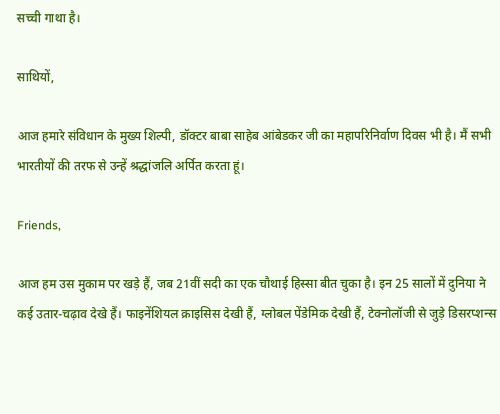सच्ची गाथा है।

साथियों,

आज हमारे संविधान के मुख्य शिल्पी, डॉक्टर बाबा साहेब आंबेडकर जी का महापरिनिर्वाण दिवस भी है। मैं सभी भारतीयों की तरफ से उन्हें श्रद्धांजलि अर्पित करता हूं।

Friends,

आज हम उस मुकाम पर खड़े हैं, जब 21वीं सदी का एक चौथाई हिस्सा बीत चुका है। इन 25 सालों में दुनिया ने कई उतार-चढ़ाव देखे हैं। फाइनेंशियल क्राइसिस देखी हैं, ग्लोबल पेंडेमिक देखी हैं, टेक्नोलॉजी से जुड़े डिसरप्शन्स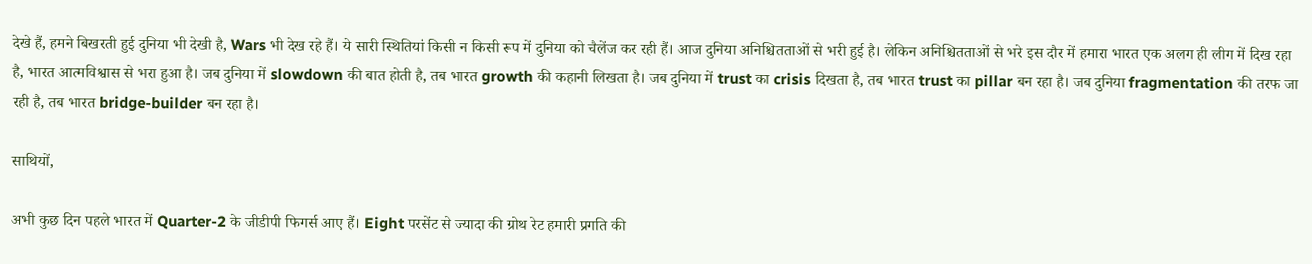देखे हैं, हमने बिखरती हुई दुनिया भी देखी है, Wars भी देख रहे हैं। ये सारी स्थितियां किसी न किसी रूप में दुनिया को चैलेंज कर रही हैं। आज दुनिया अनिश्चितताओं से भरी हुई है। लेकिन अनिश्चितताओं से भरे इस दौर में हमारा भारत एक अलग ही लीग में दिख रहा है, भारत आत्मविश्वास से भरा हुआ है। जब दुनिया में slowdown की बात होती है, तब भारत growth की कहानी लिखता है। जब दुनिया में trust का crisis दिखता है, तब भारत trust का pillar बन रहा है। जब दुनिया fragmentation की तरफ जा रही है, तब भारत bridge-builder बन रहा है।

साथियों,

अभी कुछ दिन पहले भारत में Quarter-2 के जीडीपी फिगर्स आए हैं। Eight परसेंट से ज्यादा की ग्रोथ रेट हमारी प्रगति की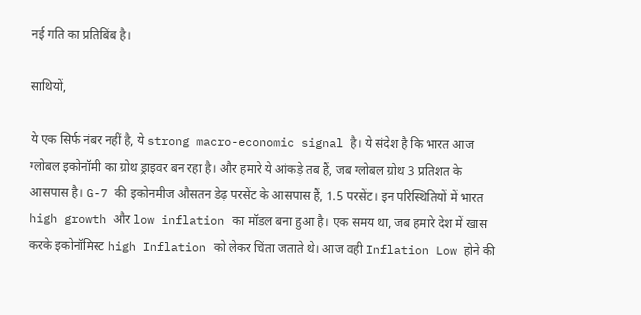नई गति का प्रतिबिंब है।

साथियों,

ये एक सिर्फ नंबर नहीं है, ये strong macro-economic signal है। ये संदेश है कि भारत आज ग्लोबल इकोनॉमी का ग्रोथ ड्राइवर बन रहा है। और हमारे ये आंकड़े तब हैं, जब ग्लोबल ग्रोथ 3 प्रतिशत के आसपास है। G-7 की इकोनमीज औसतन डेढ़ परसेंट के आसपास हैं, 1.5 परसेंट। इन परिस्थितियों में भारत high growth और low inflation का मॉडल बना हुआ है। एक समय था, जब हमारे देश में खास करके इकोनॉमिस्ट high Inflation को लेकर चिंता जताते थे। आज वही Inflation Low होने की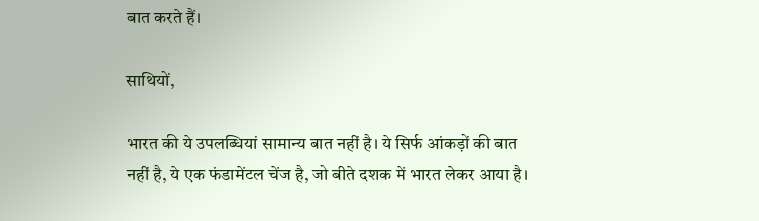बात करते हैं।

साथियों,

भारत की ये उपलब्धियां सामान्य बात नहीं है। ये सिर्फ आंकड़ों की बात नहीं है, ये एक फंडामेंटल चेंज है, जो बीते दशक में भारत लेकर आया है।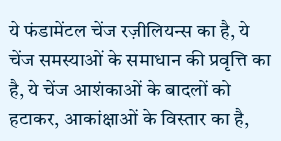ये फंडामेंटल चेंज रज़ीलियन्स का है, ये चेंज समस्याओं के समाधान की प्रवृत्ति का है, ये चेंज आशंकाओं के बादलों को हटाकर, आकांक्षाओं के विस्तार का है,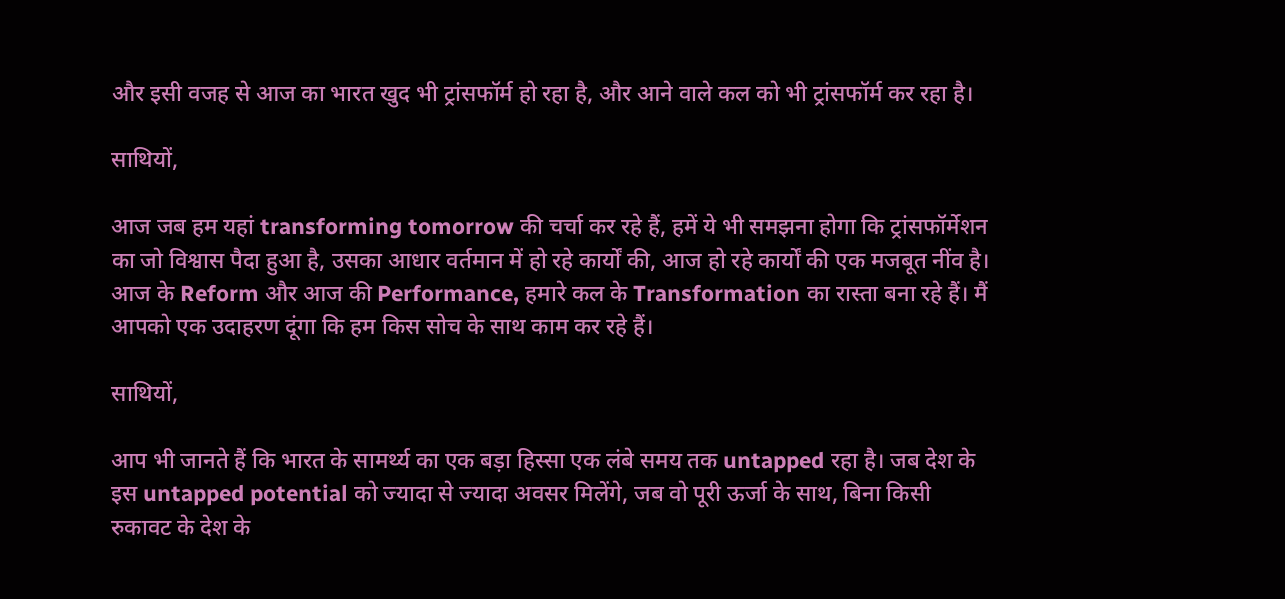और इसी वजह से आज का भारत खुद भी ट्रांसफॉर्म हो रहा है, और आने वाले कल को भी ट्रांसफॉर्म कर रहा है।

साथियों,

आज जब हम यहां transforming tomorrow की चर्चा कर रहे हैं, हमें ये भी समझना होगा कि ट्रांसफॉर्मेशन का जो विश्वास पैदा हुआ है, उसका आधार वर्तमान में हो रहे कार्यों की, आज हो रहे कार्यों की एक मजबूत नींव है। आज के Reform और आज की Performance, हमारे कल के Transformation का रास्ता बना रहे हैं। मैं आपको एक उदाहरण दूंगा कि हम किस सोच के साथ काम कर रहे हैं।

साथियों,

आप भी जानते हैं कि भारत के सामर्थ्य का एक बड़ा हिस्सा एक लंबे समय तक untapped रहा है। जब देश के इस untapped potential को ज्यादा से ज्यादा अवसर मिलेंगे, जब वो पूरी ऊर्जा के साथ, बिना किसी रुकावट के देश के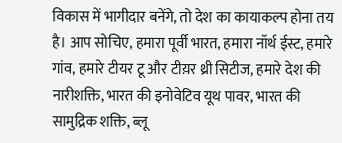विकास में भागीदार बनेंगे, तो देश का कायाकल्प होना तय है। आप सोचिए, हमारा पूर्वी भारत, हमारा नॉर्थ ईस्ट, हमारे गांव, हमारे टीयर टू और टीय़र थ्री सिटीज, हमारे देश की नारीशक्ति, भारत की इनोवेटिव यूथ पावर, भारत की सामुद्रिक शक्ति, ब्लू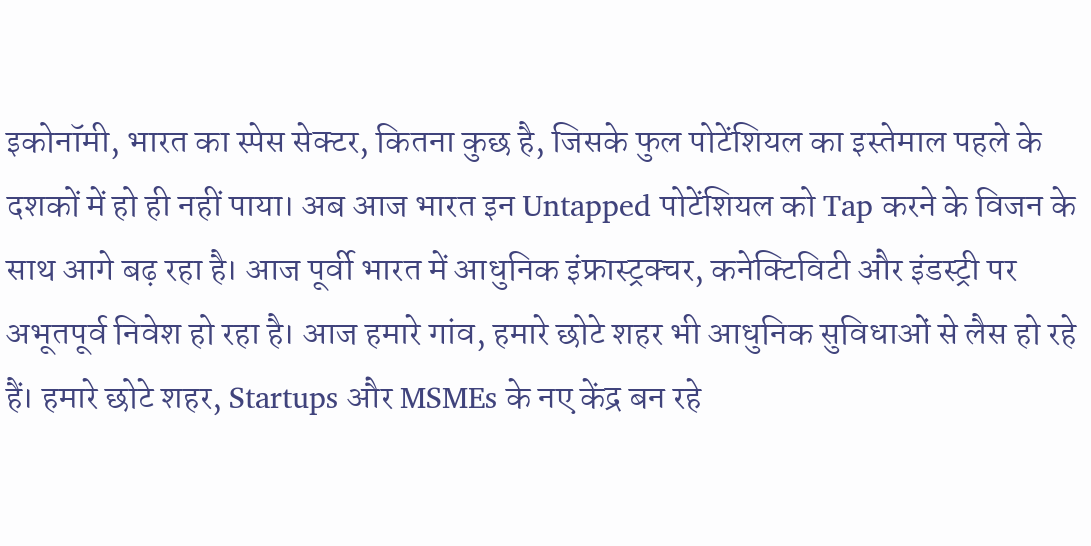इकोनॉमी, भारत का स्पेस सेक्टर, कितना कुछ है, जिसके फुल पोटेंशियल का इस्तेमाल पहले के दशकों में हो ही नहीं पाया। अब आज भारत इन Untapped पोटेंशियल को Tap करने के विजन के साथ आगे बढ़ रहा है। आज पूर्वी भारत में आधुनिक इंफ्रास्ट्रक्चर, कनेक्टिविटी और इंडस्ट्री पर अभूतपूर्व निवेश हो रहा है। आज हमारे गांव, हमारे छोटे शहर भी आधुनिक सुविधाओं से लैस हो रहे हैं। हमारे छोटे शहर, Startups और MSMEs के नए केंद्र बन रहे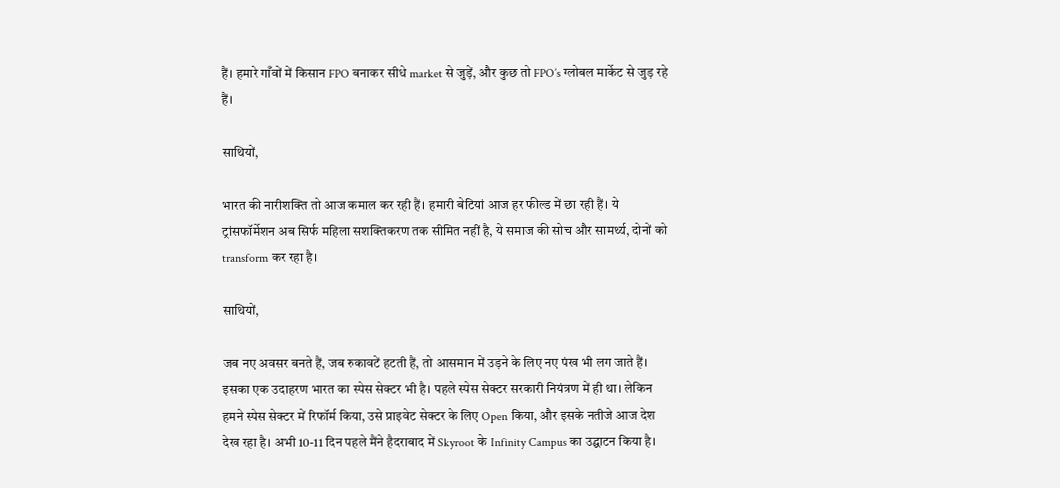हैं। हमारे गाँवों में किसान FPO बनाकर सीधे market से जुड़ें, और कुछ तो FPO’s ग्लोबल मार्केट से जुड़ रहे हैं।

साथियों,

भारत की नारीशक्ति तो आज कमाल कर रही हैं। हमारी बेटियां आज हर फील्ड में छा रही हैं। ये ट्रांसफॉर्मेशन अब सिर्फ महिला सशक्तिकरण तक सीमित नहीं है, ये समाज की सोच और सामर्थ्य, दोनों को transform कर रहा है।

साथियों,

जब नए अवसर बनते हैं, जब रुकावटें हटती हैं, तो आसमान में उड़ने के लिए नए पंख भी लग जाते हैं। इसका एक उदाहरण भारत का स्पेस सेक्टर भी है। पहले स्पेस सेक्टर सरकारी नियंत्रण में ही था। लेकिन हमने स्पेस सेक्टर में रिफॉर्म किया, उसे प्राइवेट सेक्टर के लिए Open किया, और इसके नतीजे आज देश देख रहा है। अभी 10-11 दिन पहले मैंने हैदराबाद में Skyroot के Infinity Campus का उद्घाटन किया है।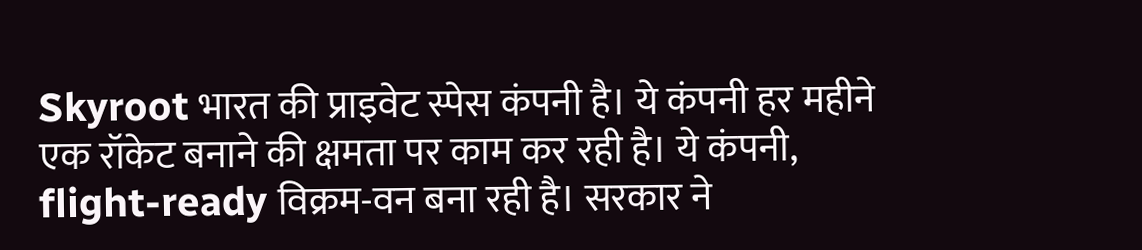Skyroot भारत की प्राइवेट स्पेस कंपनी है। ये कंपनी हर महीने एक रॉकेट बनाने की क्षमता पर काम कर रही है। ये कंपनी, flight-ready विक्रम-वन बना रही है। सरकार ने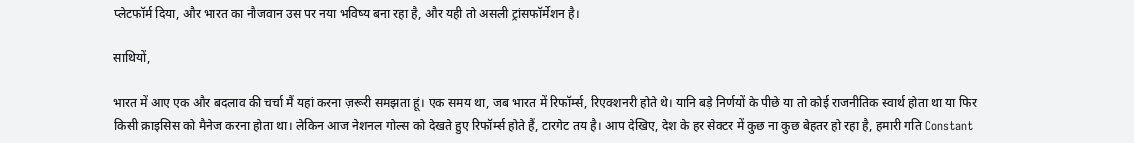प्लेटफॉर्म दिया, और भारत का नौजवान उस पर नया भविष्य बना रहा है, और यही तो असली ट्रांसफॉर्मेशन है।

साथियों,

भारत में आए एक और बदलाव की चर्चा मैं यहां करना ज़रूरी समझता हूं। एक समय था, जब भारत में रिफॉर्म्स, रिएक्शनरी होते थे। यानि बड़े निर्णयों के पीछे या तो कोई राजनीतिक स्वार्थ होता था या फिर किसी क्राइसिस को मैनेज करना होता था। लेकिन आज नेशनल गोल्स को देखते हुए रिफॉर्म्स होते हैं, टारगेट तय है। आप देखिए, देश के हर सेक्टर में कुछ ना कुछ बेहतर हो रहा है, हमारी गति Constant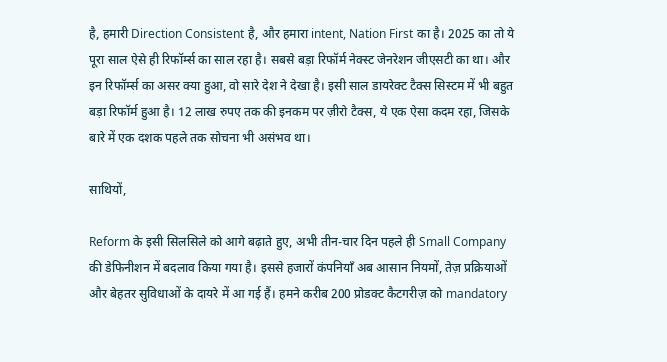है, हमारी Direction Consistent है, और हमारा intent, Nation First का है। 2025 का तो ये पूरा साल ऐसे ही रिफॉर्म्स का साल रहा है। सबसे बड़ा रिफॉर्म नेक्स्ट जेनरेशन जीएसटी का था। और इन रिफॉर्म्स का असर क्या हुआ, वो सारे देश ने देखा है। इसी साल डायरेक्ट टैक्स सिस्टम में भी बहुत बड़ा रिफॉर्म हुआ है। 12 लाख रुपए तक की इनकम पर ज़ीरो टैक्स, ये एक ऐसा कदम रहा, जिसके बारे में एक दशक पहले तक सोचना भी असंभव था।

साथियों,

Reform के इसी सिलसिले को आगे बढ़ाते हुए, अभी तीन-चार दिन पहले ही Small Company की डेफिनीशन में बदलाव किया गया है। इससे हजारों कंपनियाँ अब आसान नियमों, तेज़ प्रक्रियाओं और बेहतर सुविधाओं के दायरे में आ गई हैं। हमने करीब 200 प्रोडक्ट कैटगरीज़ को mandatory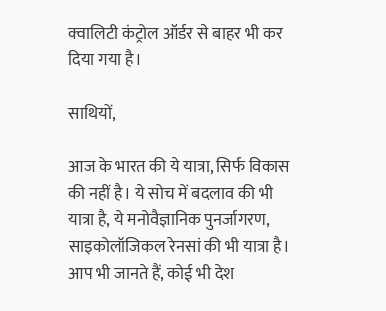क्वालिटी कंट्रोल ऑर्डर से बाहर भी कर दिया गया है।

साथियों,

आज के भारत की ये यात्रा, सिर्फ विकास की नहीं है। ये सोच में बदलाव की भी यात्रा है, ये मनोवैज्ञानिक पुनर्जागरण, साइकोलॉजिकल रेनसां की भी यात्रा है। आप भी जानते हैं, कोई भी देश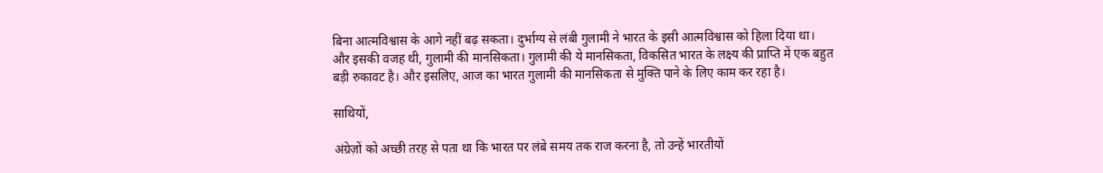बिना आत्मविश्वास के आगे नहीं बढ़ सकता। दुर्भाग्य से लंबी गुलामी ने भारत के इसी आत्मविश्वास को हिला दिया था। और इसकी वजह थी, गुलामी की मानसिकता। गुलामी की ये मानसिकता, विकसित भारत के लक्ष्य की प्राप्ति में एक बहुत बड़ी रुकावट है। और इसलिए, आज का भारत गुलामी की मानसिकता से मुक्ति पाने के लिए काम कर रहा है।

साथियों,

अंग्रेज़ों को अच्छी तरह से पता था कि भारत पर लंबे समय तक राज करना है, तो उन्हें भारतीयों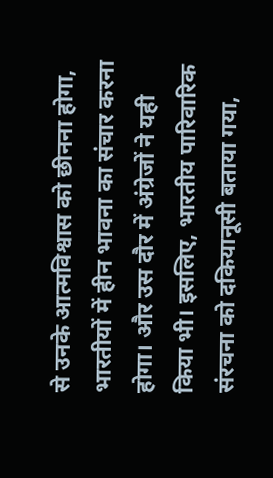से उनके आत्मविश्वास को छीनना होगा, भारतीयों में हीन भावना का संचार करना होगा। और उस दौर में अंग्रेजों ने यही किया भी। इसलिए, भारतीय पारिवारिक संरचना को दकियानूसी बताया गया,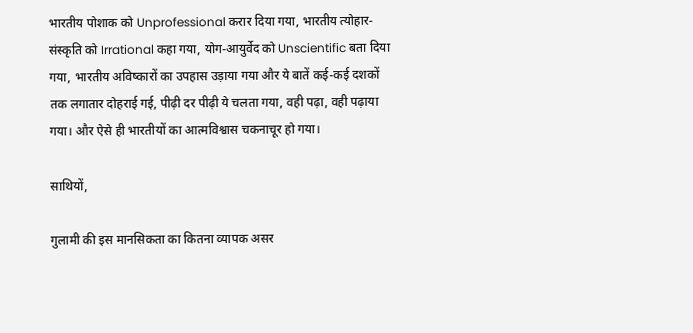भारतीय पोशाक को Unprofessional करार दिया गया, भारतीय त्योहार-संस्कृति को Irrational कहा गया, योग-आयुर्वेद को Unscientific बता दिया गया, भारतीय अविष्कारों का उपहास उड़ाया गया और ये बातें कई-कई दशकों तक लगातार दोहराई गई, पीढ़ी दर पीढ़ी ये चलता गया, वही पढ़ा, वही पढ़ाया गया। और ऐसे ही भारतीयों का आत्मविश्वास चकनाचूर हो गया।

साथियों,

गुलामी की इस मानसिकता का कितना व्यापक असर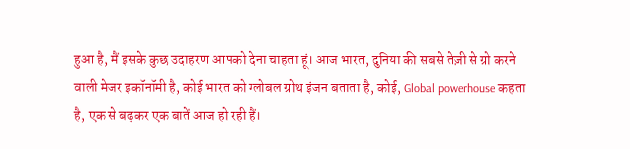हुआ है, मैं इसके कुछ उदाहरण आपको देना चाहता हूं। आज भारत, दुनिया की सबसे तेज़ी से ग्रो करने वाली मेजर इकॉनॉमी है, कोई भारत को ग्लोबल ग्रोथ इंजन बताता है, कोई, Global powerhouse कहता है, एक से बढ़कर एक बातें आज हो रही हैं।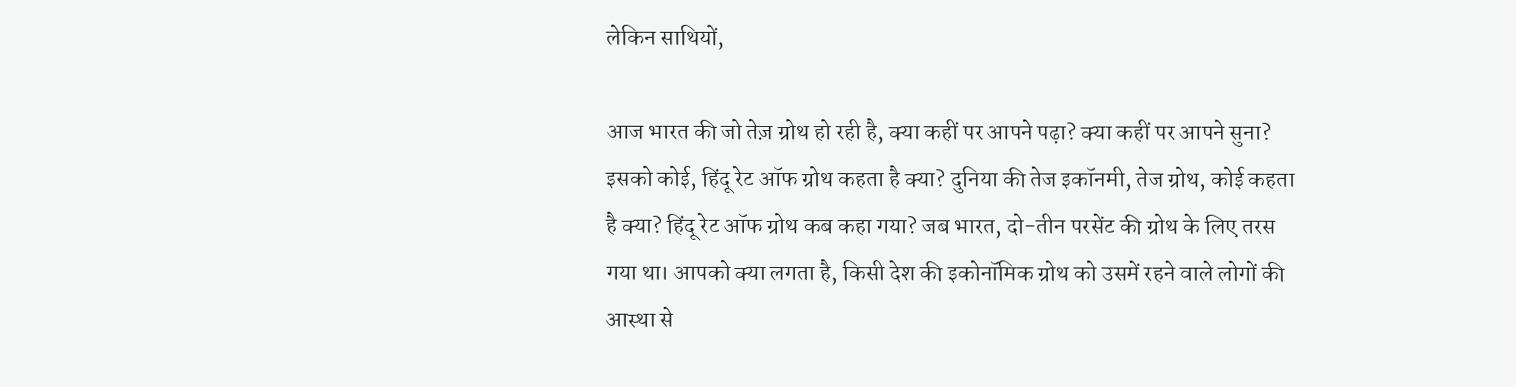लेकिन साथियों,

आज भारत की जो तेज़ ग्रोथ हो रही है, क्या कहीं पर आपने पढ़ा? क्या कहीं पर आपने सुना? इसको कोई, हिंदू रेट ऑफ ग्रोथ कहता है क्या? दुनिया की तेज इकॉनमी, तेज ग्रोथ, कोई कहता है क्या? हिंदू रेट ऑफ ग्रोथ कब कहा गया? जब भारत, दो-तीन परसेंट की ग्रोथ के लिए तरस गया था। आपको क्या लगता है, किसी देश की इकोनॉमिक ग्रोथ को उसमें रहने वाले लोगों की आस्था से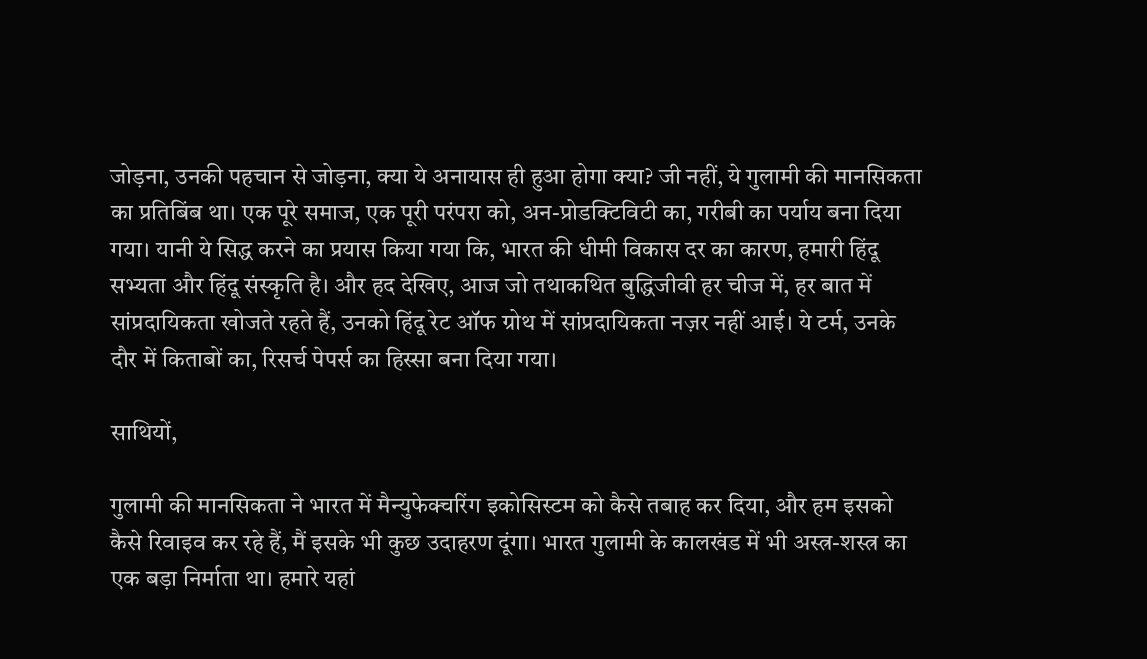जोड़ना, उनकी पहचान से जोड़ना, क्या ये अनायास ही हुआ होगा क्या? जी नहीं, ये गुलामी की मानसिकता का प्रतिबिंब था। एक पूरे समाज, एक पूरी परंपरा को, अन-प्रोडक्टिविटी का, गरीबी का पर्याय बना दिया गया। यानी ये सिद्ध करने का प्रयास किया गया कि, भारत की धीमी विकास दर का कारण, हमारी हिंदू सभ्यता और हिंदू संस्कृति है। और हद देखिए, आज जो तथाकथित बुद्धिजीवी हर चीज में, हर बात में सांप्रदायिकता खोजते रहते हैं, उनको हिंदू रेट ऑफ ग्रोथ में सांप्रदायिकता नज़र नहीं आई। ये टर्म, उनके दौर में किताबों का, रिसर्च पेपर्स का हिस्सा बना दिया गया।

साथियों,

गुलामी की मानसिकता ने भारत में मैन्युफेक्चरिंग इकोसिस्टम को कैसे तबाह कर दिया, और हम इसको कैसे रिवाइव कर रहे हैं, मैं इसके भी कुछ उदाहरण दूंगा। भारत गुलामी के कालखंड में भी अस्त्र-शस्त्र का एक बड़ा निर्माता था। हमारे यहां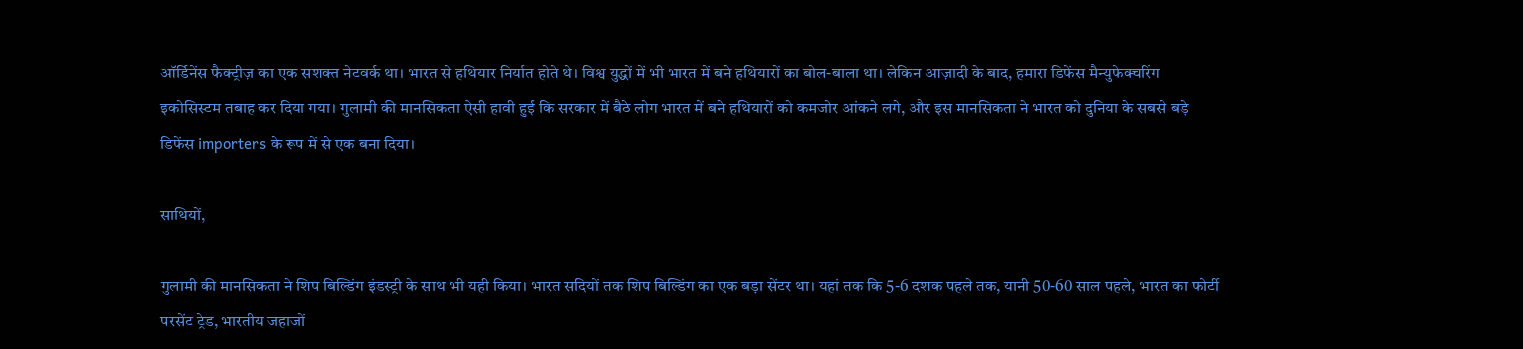ऑर्डिनेंस फैक्ट्रीज़ का एक सशक्त नेटवर्क था। भारत से हथियार निर्यात होते थे। विश्व युद्धों में भी भारत में बने हथियारों का बोल-बाला था। लेकिन आज़ादी के बाद, हमारा डिफेंस मैन्युफेक्चरिंग इकोसिस्टम तबाह कर दिया गया। गुलामी की मानसिकता ऐसी हावी हुई कि सरकार में बैठे लोग भारत में बने हथियारों को कमजोर आंकने लगे, और इस मानसिकता ने भारत को दुनिया के सबसे बड़े डिफेंस importers के रूप में से एक बना दिया।

साथियों,

गुलामी की मानसिकता ने शिप बिल्डिंग इंडस्ट्री के साथ भी यही किया। भारत सदियों तक शिप बिल्डिंग का एक बड़ा सेंटर था। यहां तक कि 5-6 दशक पहले तक, यानी 50-60 साल पहले, भारत का फोर्टी परसेंट ट्रेड, भारतीय जहाजों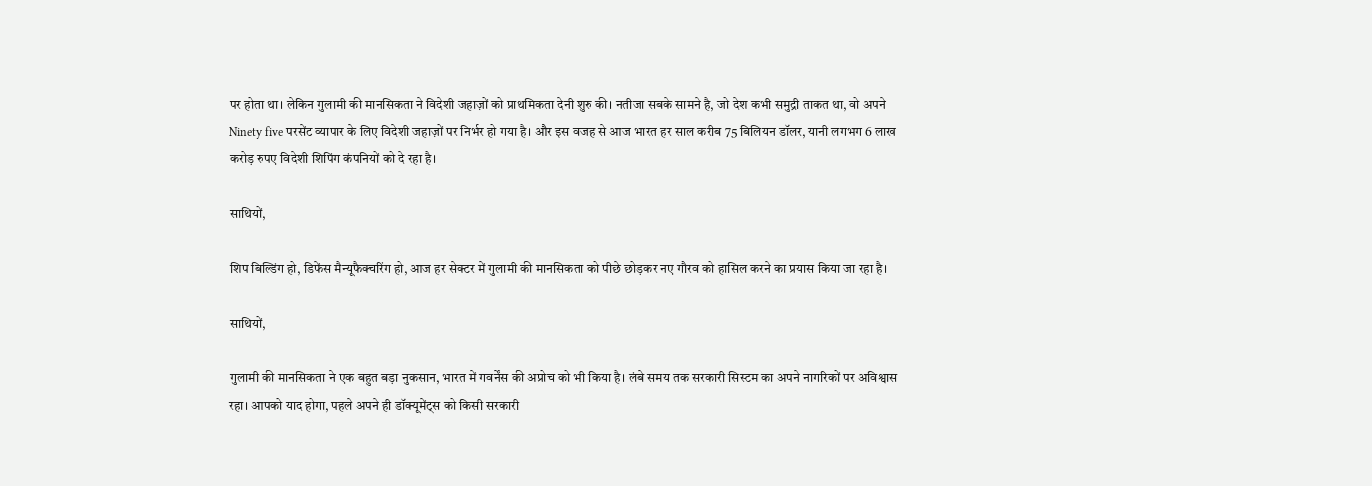पर होता था। लेकिन गुलामी की मानसिकता ने विदेशी जहाज़ों को प्राथमिकता देनी शुरु की। नतीजा सबके सामने है, जो देश कभी समुद्री ताकत था, वो अपने Ninety five परसेंट व्यापार के लिए विदेशी जहाज़ों पर निर्भर हो गया है। और इस वजह से आज भारत हर साल करीब 75 बिलियन डॉलर, यानी लगभग 6 लाख करोड़ रुपए विदेशी शिपिंग कंपनियों को दे रहा है।

साथियों,

शिप बिल्डिंग हो, डिफेंस मैन्यूफैक्चरिंग हो, आज हर सेक्टर में गुलामी की मानसिकता को पीछे छोड़कर नए गौरव को हासिल करने का प्रयास किया जा रहा है।

साथियों,

गुलामी की मानसिकता ने एक बहुत बड़ा नुकसान, भारत में गवर्नेंस की अप्रोच को भी किया है। लंबे समय तक सरकारी सिस्टम का अपने नागरिकों पर अविश्वास रहा। आपको याद होगा, पहले अपने ही डॉक्यूमेंट्स को किसी सरकारी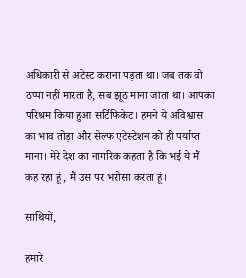अधिकारी से अटेस्ट कराना पड़ता था। जब तक वो ठप्पा नहीं मारता है, सब झूठ माना जाता था। आपका परिश्रम किया हुआ सर्टिफिकेट। हमने ये अविश्वास का भाव तोड़ा और सेल्फ एटेस्टेशन को ही पर्याप्त माना। मेरे देश का नागरिक कहता है कि भई ये मैं कह रहा हूं, मैं उस पर भरोसा करता हूं।

साथियों,

हमारे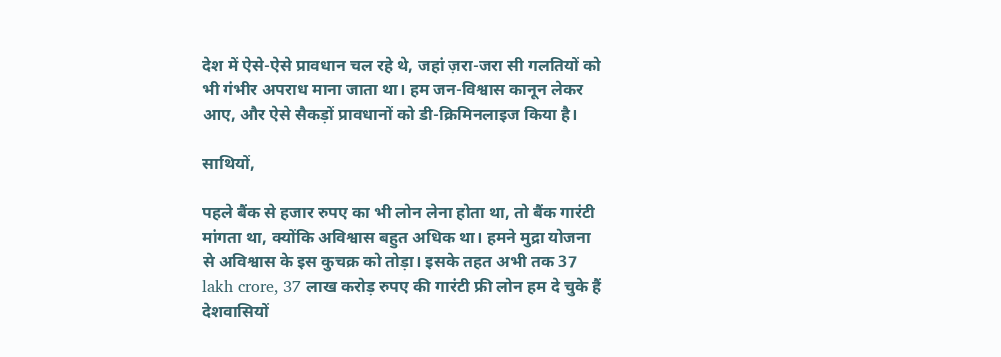देश में ऐसे-ऐसे प्रावधान चल रहे थे, जहां ज़रा-जरा सी गलतियों को भी गंभीर अपराध माना जाता था। हम जन-विश्वास कानून लेकर आए, और ऐसे सैकड़ों प्रावधानों को डी-क्रिमिनलाइज किया है।

साथियों,

पहले बैंक से हजार रुपए का भी लोन लेना होता था, तो बैंक गारंटी मांगता था, क्योंकि अविश्वास बहुत अधिक था। हमने मुद्रा योजना से अविश्वास के इस कुचक्र को तोड़ा। इसके तहत अभी तक 37 lakh crore, 37 लाख करोड़ रुपए की गारंटी फ्री लोन हम दे चुके हैं देशवासियों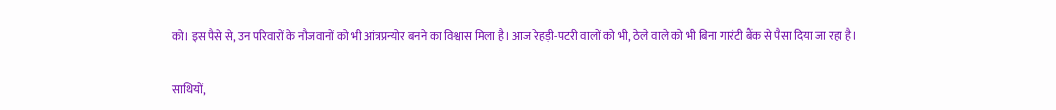को। इस पैसे से, उन परिवारों के नौजवानों को भी आंत्रप्रन्योर बनने का विश्वास मिला है। आज रेहड़ी-पटरी वालों को भी, ठेले वाले को भी बिना गारंटी बैंक से पैसा दिया जा रहा है।

साथियों,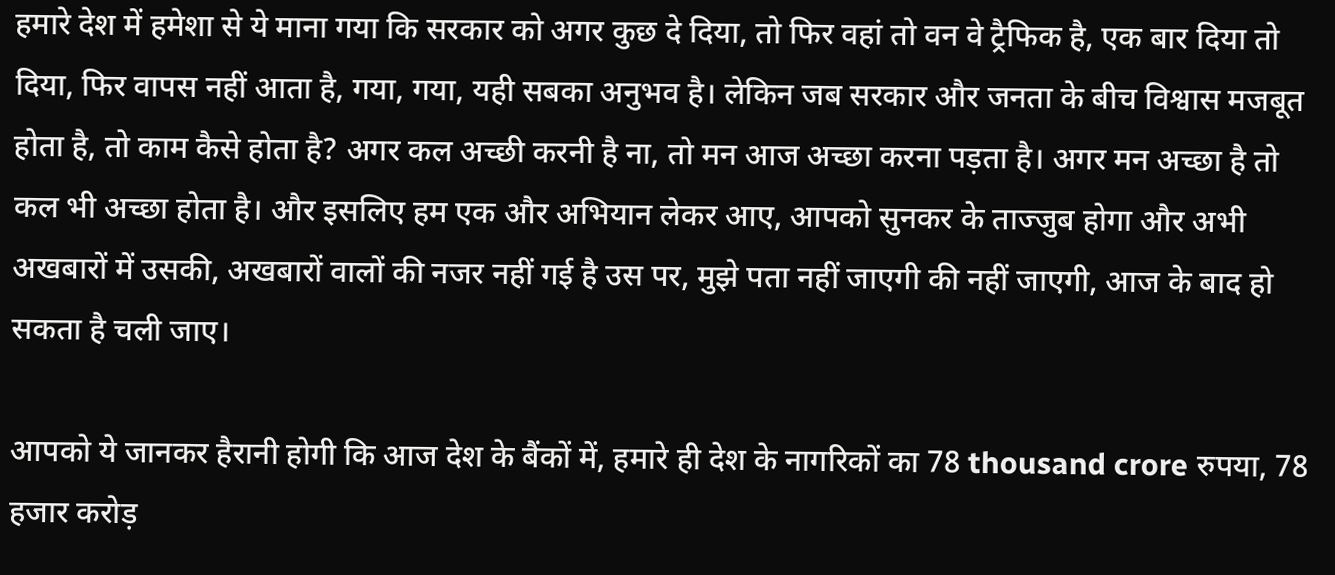हमारे देश में हमेशा से ये माना गया कि सरकार को अगर कुछ दे दिया, तो फिर वहां तो वन वे ट्रैफिक है, एक बार दिया तो दिया, फिर वापस नहीं आता है, गया, गया, यही सबका अनुभव है। लेकिन जब सरकार और जनता के बीच विश्वास मजबूत होता है, तो काम कैसे होता है? अगर कल अच्छी करनी है ना, तो मन आज अच्छा करना पड़ता है। अगर मन अच्छा है तो कल भी अच्छा होता है। और इसलिए हम एक और अभियान लेकर आए, आपको सुनकर के ताज्जुब होगा और अभी अखबारों में उसकी, अखबारों वालों की नजर नहीं गई है उस पर, मुझे पता नहीं जाएगी की नहीं जाएगी, आज के बाद हो सकता है चली जाए।

आपको ये जानकर हैरानी होगी कि आज देश के बैंकों में, हमारे ही देश के नागरिकों का 78 thousand crore रुपया, 78 हजार करोड़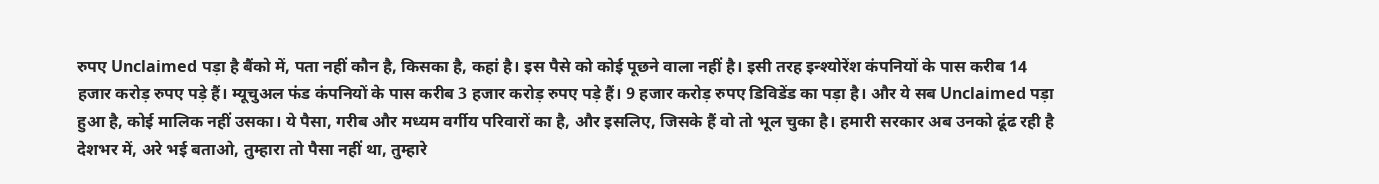रुपए Unclaimed पड़ा है बैंको में, पता नहीं कौन है, किसका है, कहां है। इस पैसे को कोई पूछने वाला नहीं है। इसी तरह इन्श्योरेंश कंपनियों के पास करीब 14 हजार करोड़ रुपए पड़े हैं। म्यूचुअल फंड कंपनियों के पास करीब 3 हजार करोड़ रुपए पड़े हैं। 9 हजार करोड़ रुपए डिविडेंड का पड़ा है। और ये सब Unclaimed पड़ा हुआ है, कोई मालिक नहीं उसका। ये पैसा, गरीब और मध्यम वर्गीय परिवारों का है, और इसलिए, जिसके हैं वो तो भूल चुका है। हमारी सरकार अब उनको ढूंढ रही है देशभर में, अरे भई बताओ, तुम्हारा तो पैसा नहीं था, तुम्हारे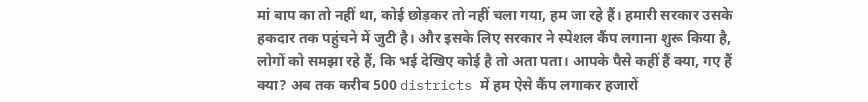मां बाप का तो नहीं था, कोई छोड़कर तो नहीं चला गया, हम जा रहे हैं। हमारी सरकार उसके हकदार तक पहुंचने में जुटी है। और इसके लिए सरकार ने स्पेशल कैंप लगाना शुरू किया है, लोगों को समझा रहे हैं, कि भई देखिए कोई है तो अता पता। आपके पैसे कहीं हैं क्या, गए हैं क्या? अब तक करीब 500 districts में हम ऐसे कैंप लगाकर हजारों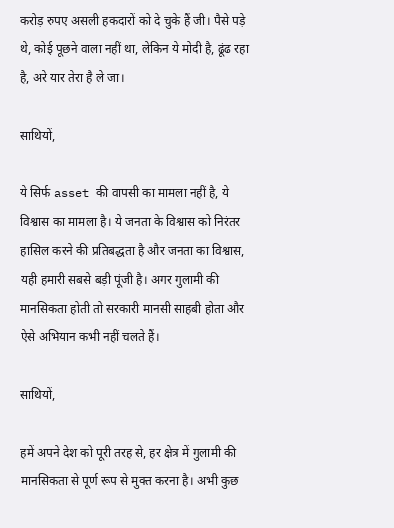करोड़ रुपए असली हकदारों को दे चुके हैं जी। पैसे पड़े थे, कोई पूछने वाला नहीं था, लेकिन ये मोदी है, ढूंढ रहा है, अरे यार तेरा है ले जा।

साथियों,

ये सिर्फ asset की वापसी का मामला नहीं है, ये विश्वास का मामला है। ये जनता के विश्वास को निरंतर हासिल करने की प्रतिबद्धता है और जनता का विश्वास, यही हमारी सबसे बड़ी पूंजी है। अगर गुलामी की मानसिकता होती तो सरकारी मानसी साहबी होता और ऐसे अभियान कभी नहीं चलते हैं।

साथियों,

हमें अपने देश को पूरी तरह से, हर क्षेत्र में गुलामी की मानसिकता से पूर्ण रूप से मुक्त करना है। अभी कुछ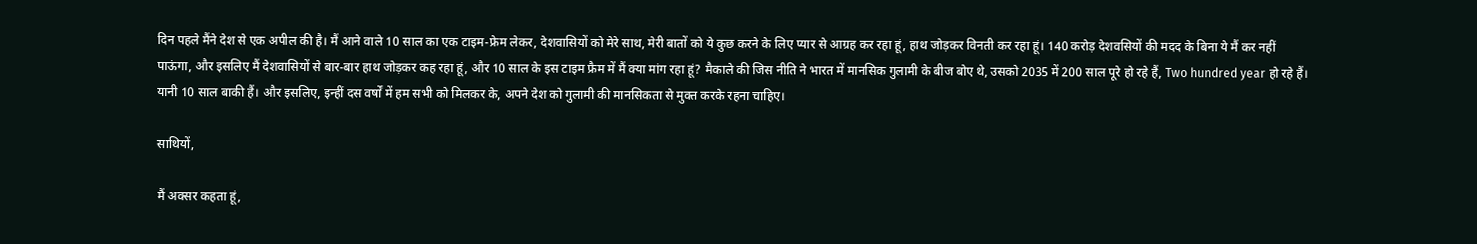दिन पहले मैंने देश से एक अपील की है। मैं आने वाले 10 साल का एक टाइम-फ्रेम लेकर, देशवासियों को मेरे साथ, मेरी बातों को ये कुछ करने के लिए प्यार से आग्रह कर रहा हूं, हाथ जोड़कर विनती कर रहा हूं। 140 करोड़ देशवसियों की मदद के बिना ये मैं कर नहीं पाऊंगा, और इसलिए मैं देशवासियों से बार-बार हाथ जोड़कर कह रहा हूं, और 10 साल के इस टाइम फ्रैम में मैं क्या मांग रहा हूं? मैकाले की जिस नीति ने भारत में मानसिक गुलामी के बीज बोए थे, उसको 2035 में 200 साल पूरे हो रहे हैं, Two hundred year हो रहे हैं। यानी 10 साल बाकी हैं। और इसलिए, इन्हीं दस वर्षों में हम सभी को मिलकर के, अपने देश को गुलामी की मानसिकता से मुक्त करके रहना चाहिए।

साथियों,

मैं अक्सर कहता हूं,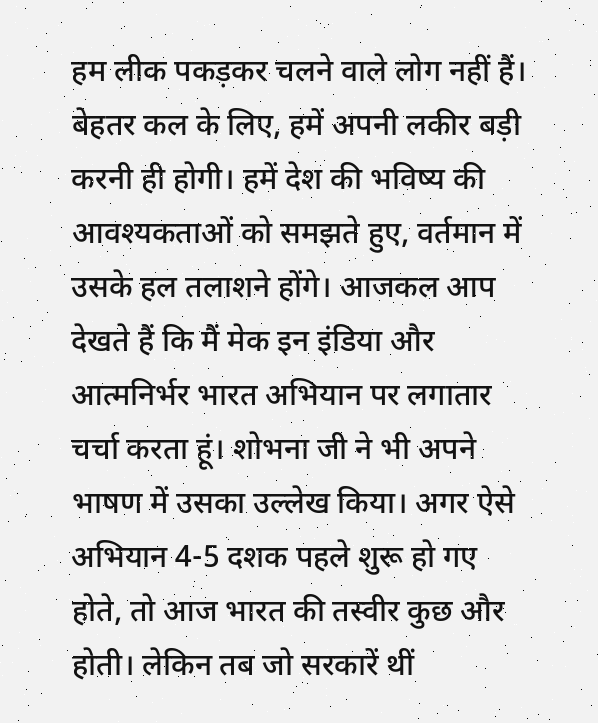हम लीक पकड़कर चलने वाले लोग नहीं हैं। बेहतर कल के लिए, हमें अपनी लकीर बड़ी करनी ही होगी। हमें देश की भविष्य की आवश्यकताओं को समझते हुए, वर्तमान में उसके हल तलाशने होंगे। आजकल आप देखते हैं कि मैं मेक इन इंडिया और आत्मनिर्भर भारत अभियान पर लगातार चर्चा करता हूं। शोभना जी ने भी अपने भाषण में उसका उल्लेख किया। अगर ऐसे अभियान 4-5 दशक पहले शुरू हो गए होते, तो आज भारत की तस्वीर कुछ और होती। लेकिन तब जो सरकारें थीं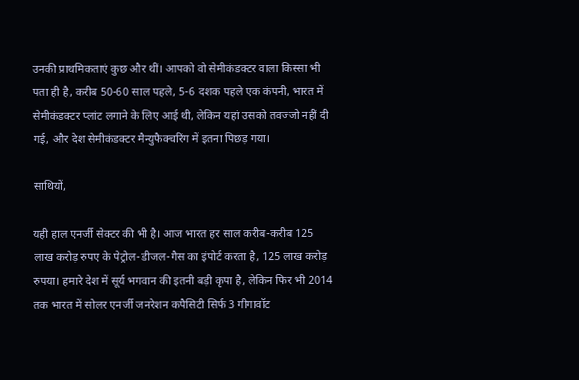उनकी प्राथमिकताएं कुछ और थीं। आपको वो सेमीकंडक्टर वाला किस्सा भी पता ही है, करीब 50-60 साल पहले, 5-6 दशक पहले एक कंपनी, भारत में सेमीकंडक्टर प्लांट लगाने के लिए आई थी, लेकिन यहां उसको तवज्जो नहीं दी गई, और देश सेमीकंडक्टर मैन्युफैक्चरिंग में इतना पिछड़ गया।

साथियों,

यही हाल एनर्जी सेक्टर की भी है। आज भारत हर साल करीब-करीब 125 लाख करोड़ रुपए के पेट्रोल-डीजल-गैस का इंपोर्ट करता है, 125 लाख करोड़ रुपया। हमारे देश में सूर्य भगवान की इतनी बड़ी कृपा है, लेकिन फिर भी 2014 तक भारत में सोलर एनर्जी जनरेशन कपैसिटी सिर्फ 3 गीगावॉट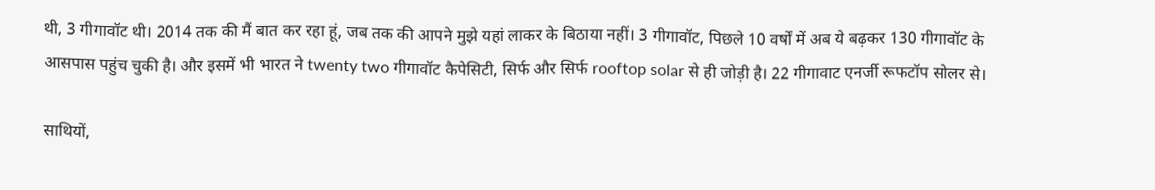थी, 3 गीगावॉट थी। 2014 तक की मैं बात कर रहा हूं, जब तक की आपने मुझे यहां लाकर के बिठाया नहीं। 3 गीगावॉट, पिछले 10 वर्षों में अब ये बढ़कर 130 गीगावॉट के आसपास पहुंच चुकी है। और इसमें भी भारत ने twenty two गीगावॉट कैपेसिटी, सिर्फ और सिर्फ rooftop solar से ही जोड़ी है। 22 गीगावाट एनर्जी रूफटॉप सोलर से।

साथियों,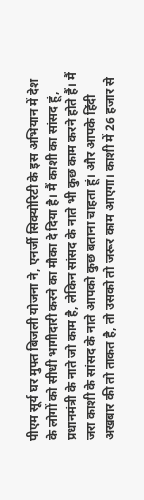पीएम सूर्य घर मुफ्त बिजली योजना ने, एनर्जी सिक्योरिटी के इस अभियान में देश के लोगों को सीधी भागीदारी करने का मौका दे दिया है। मैं काशी का सांसद हूं, प्रधानमंत्री के नाते जो काम है, लेकिन सांसद के नाते भी कुछ काम करने होते हैं। मैं जरा काशी के सांसद के नाते आपको कुछ बताना चाहता हूं। और आपके हिंदी अखबार की तो ताकत है, तो उसको तो जरूर काम आएगा। काशी में 26 हजार से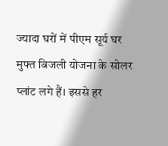ज्यादा घरों में पीएम सूर्य घर मुफ्त बिजली योजना के सोलर प्लांट लगे हैं। इससे हर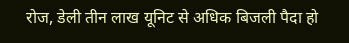रोज, डेली तीन लाख यूनिट से अधिक बिजली पैदा हो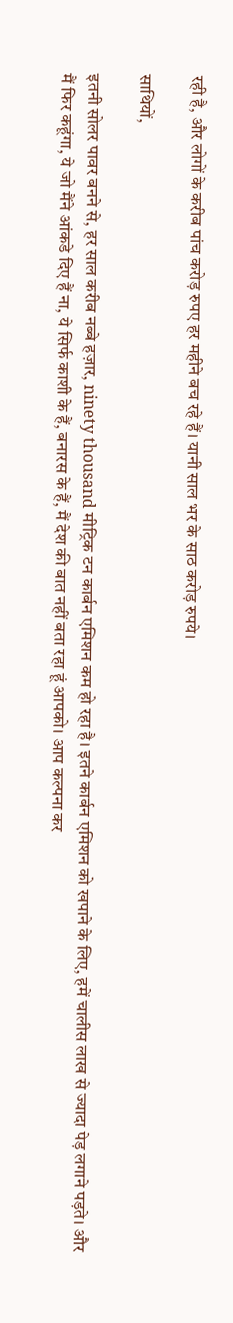रही है, और लोगों के करीब पांच करोड़ रुपए हर महीने बच रहे हैं। यानी साल भर के साठ करोड़ रुपये।

साथियों,

इतनी सोलर पावर बनने से, हर साल करीब नब्बे हज़ार, ninety thousand मीट्रिक टन कार्बन एमिशन कम हो रहा है। इतने कार्बन एमिशन को खपाने के लिए, हमें चालीस लाख से ज्यादा पेड़ लगाने पड़ते। और मैं फिर कहूंगा, ये जो मैंने आंकडे दिए हैं ना, ये सिर्फ काशी के हैं, बनारस के हैं, मैं देश की बात नहीं बता रहा हूं आपको। आप कल्पना कर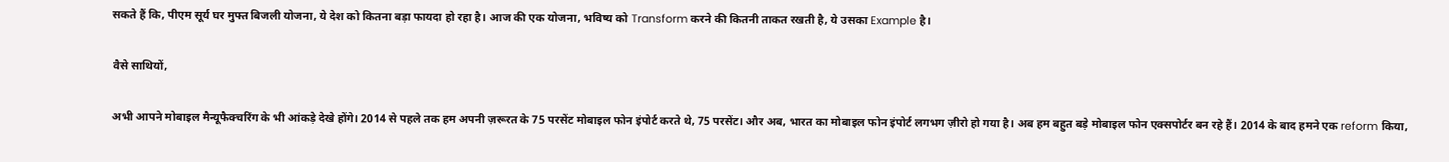सकते हैं कि, पीएम सूर्य घर मुफ्त बिजली योजना, ये देश को कितना बड़ा फायदा हो रहा है। आज की एक योजना, भविष्य को Transform करने की कितनी ताकत रखती है, ये उसका Example है।

वैसे साथियों,

अभी आपने मोबाइल मैन्यूफैक्चरिंग के भी आंकड़े देखे होंगे। 2014 से पहले तक हम अपनी ज़रूरत के 75 परसेंट मोबाइल फोन इंपोर्ट करते थे, 75 परसेंट। और अब, भारत का मोबाइल फोन इंपोर्ट लगभग ज़ीरो हो गया है। अब हम बहुत बड़े मोबाइल फोन एक्सपोर्टर बन रहे हैं। 2014 के बाद हमने एक reform किया,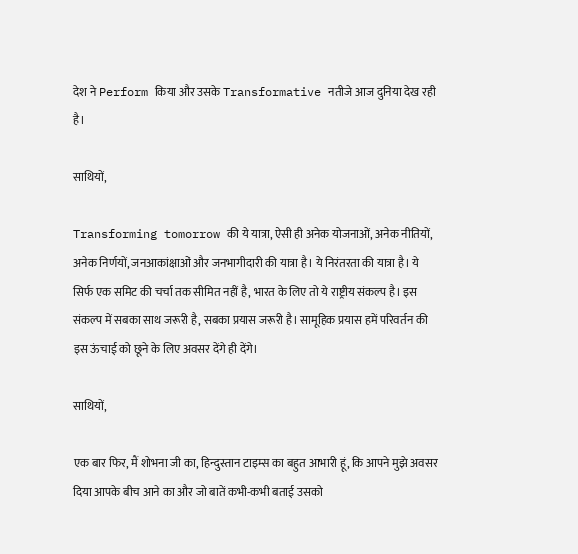देश ने Perform किया और उसके Transformative नतीजे आज दुनिया देख रही है।

साथियों,

Transforming tomorrow की ये यात्रा, ऐसी ही अनेक योजनाओं, अनेक नीतियों, अनेक निर्णयों, जनआकांक्षाओं और जनभागीदारी की यात्रा है। ये निरंतरता की यात्रा है। ये सिर्फ एक समिट की चर्चा तक सीमित नहीं है, भारत के लिए तो ये राष्ट्रीय संकल्प है। इस संकल्प में सबका साथ जरूरी है, सबका प्रयास जरूरी है। सामूहिक प्रयास हमें परिवर्तन की इस ऊंचाई को छूने के लिए अवसर देंगे ही देंगे।

साथियों,

एक बार फिर, मैं शोभना जी का, हिन्दुस्तान टाइम्स का बहुत आभारी हूं, कि आपने मुझे अवसर दिया आपके बीच आने का और जो बातें कभी-कभी बताई उसको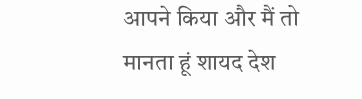आपने किया और मैं तो मानता हूं शायद देश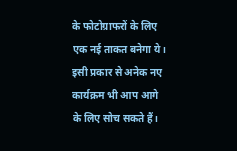के फोटोग्राफरों के लिए एक नई ताकत बनेगा ये। इसी प्रकार से अनेक नए कार्यक्रम भी आप आगे के लिए सोच सकते हैं।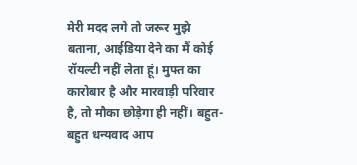मेरी मदद लगे तो जरूर मुझे बताना, आईडिया देने का मैं कोई रॉयल्टी नहीं लेता हूं। मुफ्त का कारोबार है और मारवाड़ी परिवार है, तो मौका छोड़ेगा ही नहीं। बहुत-बहुत धन्यवाद आप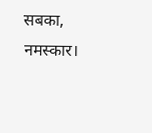सबका, नमस्कार।